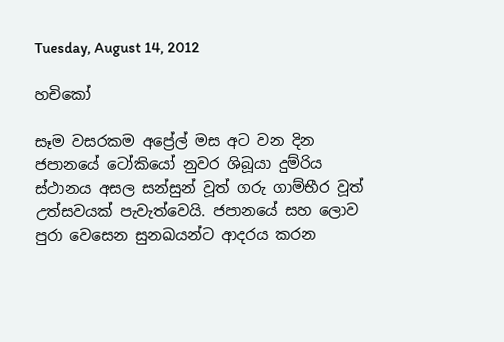Tuesday, August 14, 2012

හචිකෝ

සෑම වසරකම අප්‍රේල් මස අට වන දින ජපානයේ ටෝකියෝ නුවර ශිබූයා දුම්රිය ස්ථානය අසල සන්සුන් වූත් ගරු ගාම්භීර වූත් උත්සවයක් පැවැත්වෙයි. ජපානයේ සහ ලොව පුරා වෙසෙන සුනඛයන්ට ආදරය කරන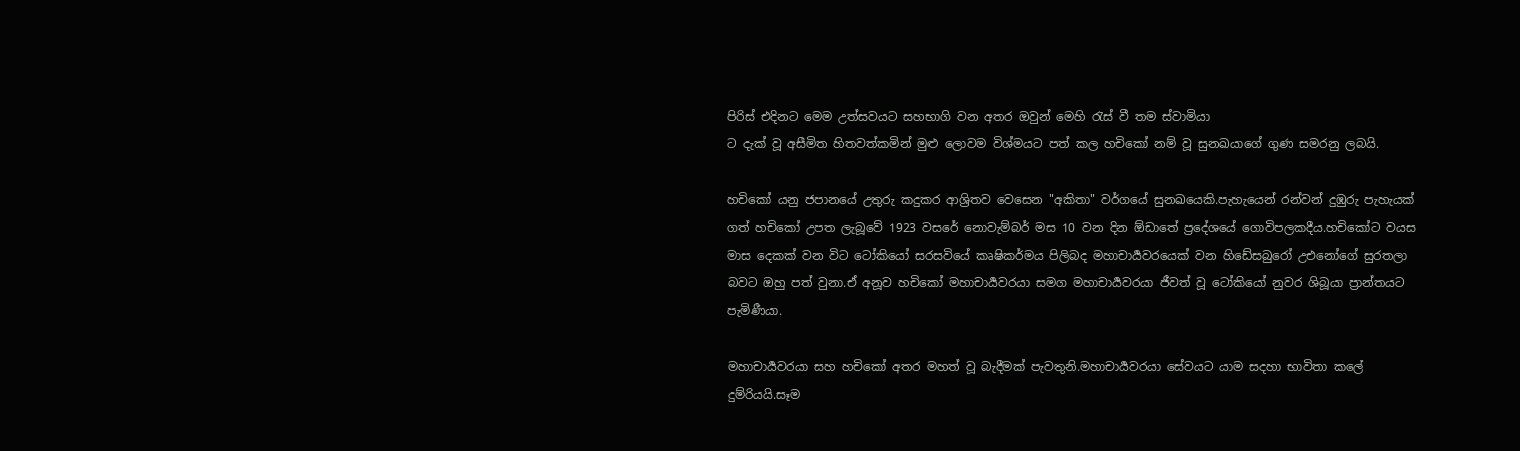පිරිස් එදිනට මෙම උත්සවයට සහභාගි වන අතර ඔවුන් මෙහි රැස් වී තම ස්වාමියා
ට දැක් වූ අසීමිත හිතවත්කමින් මුළු ලොවම විශ්මයට පත් කල හචිකෝ නම් වූ සුනඛයාගේ ගුණ සමරනු ලබයි.

හචිකෝ යනු ජපානයේ උතුරු කදුකර ආශ්‍රිතව වෙසෙන "අකිතා" වර්ගයේ සුනඛයෙකි.පැහැයෙන් රන්වන් දුඹුරු පැහැයක් ගත් හචිකෝ උපත ලැබූවේ 1923 වසරේ නොවැම්බර් මස 10 වන දින ඕඩාතේ ප්‍රදේශයේ ගොවිපලකදීය.හචිකෝට වයස මාස දෙකක් වන විට ටෝකියෝ සරසවියේ කෘෂිකර්මය පිලිබද මහාචාර්‍යවරයෙක් වන හිඩේසබුරෝ උඑනෝගේ සුරතලා බවට ඔහු පත් වුනා.ඒ අනූව හචිකෝ මහාචාර්‍යවරයා සමග මහාචාර්‍යවරයා ජීවත් වූ ටෝකියෝ නුවර ශිබූයා ප්‍රාන්තයට පැමිණීයා.

මහාචාර්‍යවරයා සහ හචිකෝ අතර මහත් වූ බැදීමක් පැවතුනි.මහාචාර්‍යවරයා සේවයට යාම සදහා භාවිතා කලේ දුම්රියයි.සෑම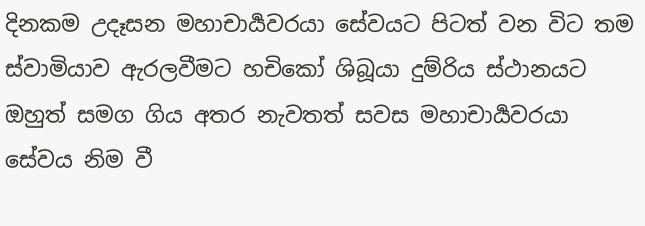දිනකම උදෑසන මහාචාර්‍යවරයා සේවයට පිටත් වන විට තම ස්වාමියාව ඇරලවීමට හචිකෝ ශිබූයා දුම්රිය ස්ථානයට ඔහුත් සමග ගිය අතර නැවතත් සවස මහාචාර්‍යවරයා සේවය නිම වී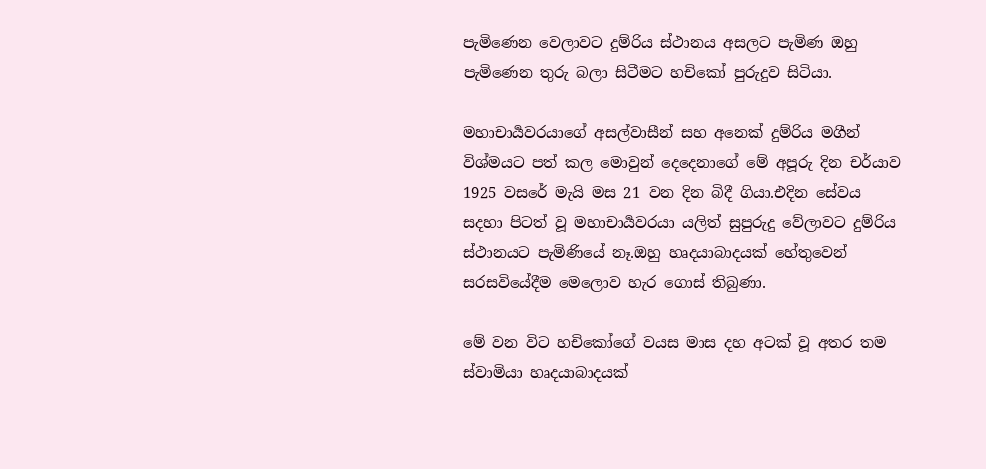පැමිණෙන වෙලාවට දුම්රිය ස්ථානය අසලට පැමිණ ඔහු පැමිණෙන තුරු බලා සිටීමට හචිකෝ පුරුදුව සිටියා.

මහාචාර්‍යවරයාගේ අසල්වාසීන් සහ අනෙක් දුම්රිය මගීන් විශ්මයට පත් කල මොවුන් දෙදෙනාගේ මේ අපූරු දින චර්යාව 1925 වසරේ මැයි මස 21 වන දින බිදී ගියා.එදින සේවය සදහා පිටත් වූ මහාචාර්‍යවරයා යලිත් සුපුරුදු වේලාවට දුම්රිය ස්ථානයට පැමිණියේ නෑ.ඔහු හෘදයාබාදයක් හේතුවෙන් සරසවියේදීම මෙලොව හැර ගොස් තිබුණා.

මේ වන විට හචිකෝගේ වයස මාස දහ අටක් වූ අතර තම ස්වාමියා හෘදයාබාදයක්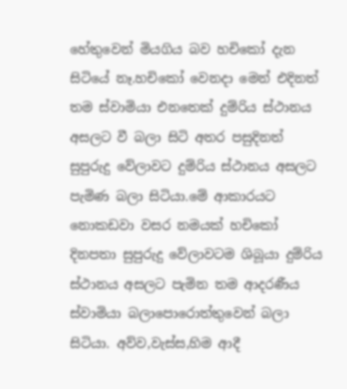හේතුවෙන් මියගිය බව හචිකෝ දැන සිටියේ නෑ.හචිකෝ වෙනදා මෙන් එදිනත් තම ස්වාමියා එනතෙක් දුම්රිය ස්ථානය අසලට වී බලා සිටි අතර පසුදිනත් සුපුරුදු වේලාවට දුම්රිය ස්ථානය අසලට පැමිණ බලා සිටියා.මේ ආකාරයට නොකඩවා වසර නමයක් හචිකෝ දිනපතා සුපුරුදු වේලාවටම ශිබූයා දුම්රිය ස්ථානය අසලට පැමින තම ආදරණීය ස්වාමියා බලාපොරොත්තුවෙන් බලා සිටියා. අව්ව,වැස්ස,හිම ආදී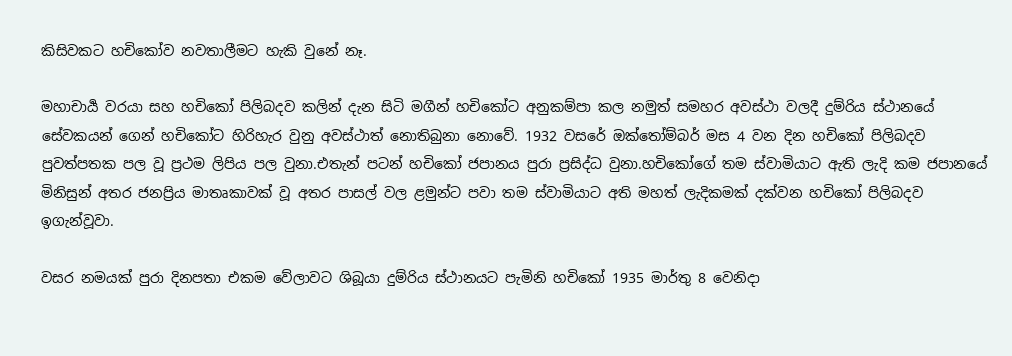කිසිවකට හචිකෝව නවතාලීමට හැකි වුනේ නෑ.

මහාචාර්‍ය වරයා සහ හචිකෝ පිලිබදව කලින් දැන සිටි මගීන් හචිකෝට අනුකම්පා කල නමුත් සමහර අවස්ථා වලදී දුම්රිය ස්ථානයේ සේවකයන් ගෙන් හචිකෝට හිරිහැර වුනු අවස්ථාත් නොතිබුනා නොවේ. 1932 වසරේ ඔක්තෝම්බර් මස 4 වන දින හචිකෝ පිලිබදව පුවත්පතක පල වූ ප්‍රථම ලිපිය පල වුනා.එතැන් පටන් හචිකෝ ජපානය පුරා ප්‍රසිද්ධ වුනා.හචිකෝගේ තම ස්වාමියාට ඇති ලැදි කම ජපානයේ මිනිසුන් අතර ජනප්‍රිය මාතෘකාවක් වූ අතර පාසල් වල ළමුන්ට පවා තම ස්වාමියාට අති මහත් ලැදිකමක් දක්වන හචිකෝ පිලිබදව ඉගැන්වූවා.

වසර නමයක් පුරා දිනපතා එකම වේලාවට ශිබූයා දුම්රිය ස්ථානයට පැමිනි හචිකෝ 1935 මාර්තු 8 වෙනිදා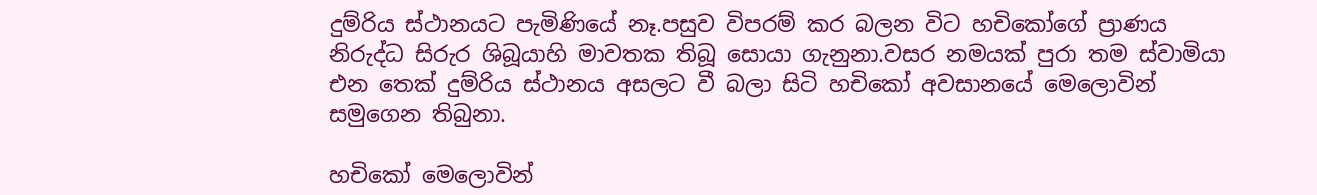දුම්රිය ස්ථානයට පැමිණියේ නෑ.පසුව විපරම් කර බලන විට හචිකෝගේ ප්‍රාණය නිරුද්ධ සිරුර ශිබූයාහි මාවතක තිබූ සොයා ගැනුනා.වසර නමයක් පුරා තම ස්වාමියා එන තෙක් දුම්රිය ස්ථානය අසලට වී බලා සිටි හචිකෝ අවසානයේ මෙලොවින් සමුගෙන තිබුනා.

හචිකෝ මෙලොවින්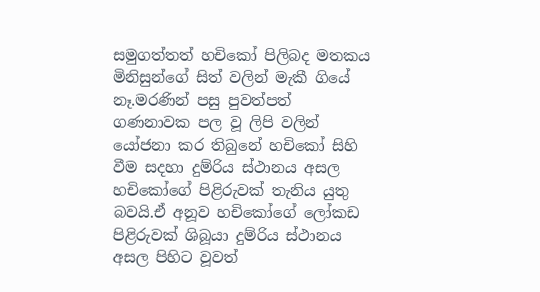සමුගත්තත් හචිකෝ පිලිබද මතකය මිනිසුන්ගේ සිත් වලින් මැකී ගියේ නෑ.මරණින් පසු පුවත්පත් ගණනාවක පල වූ ලිපි වලින් යෝජනා කර තිබුනේ හචිකෝ සිහි වීම සදහා දුම්රිය ස්ථානය අසල හචිකෝගේ පිළිරුවක් තැනිය යුතු බවයි.ඒ අනූව හචිකෝගේ ලෝකඩ පිළිරුවක් ශිබූයා දුම්රිය ස්ථානය අසල පිහිට වූවත්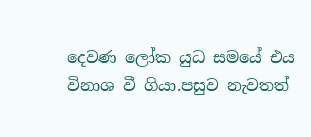දෙවණ ලෝක යුධ සමයේ එය විනාශ වී ගියා.පසුව නැවතත්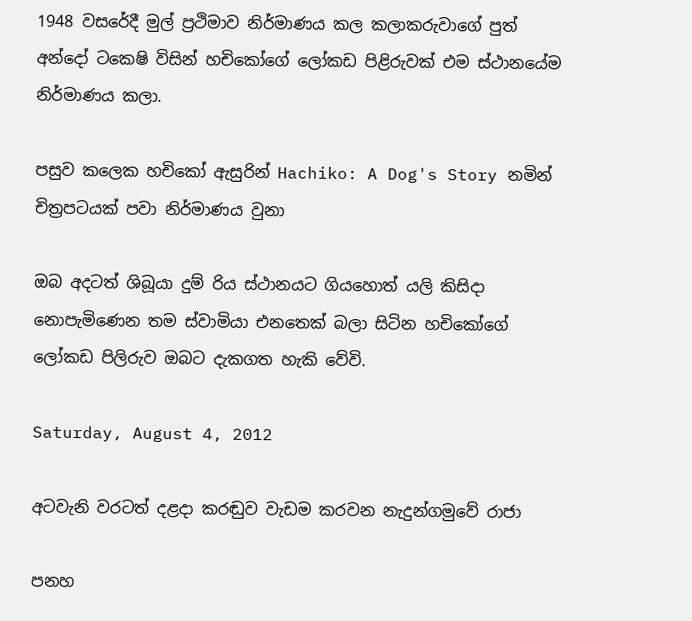1948 වසරේදී මුල් ප්‍රථිමාව නිර්මාණය කල කලාකරුවාගේ පුත් අන්දෝ ටකෙෂි විසින් හචිකෝගේ ලෝකඩ පිළිරුවක් එම ස්ථානයේම නිර්මාණය කලා.

පසුව කලෙක හචිකෝ ඇසුරින් Hachiko: A Dog's Story නමින් චිත්‍රපටයක් පවා නිර්මාණය වුනා

ඔබ අදටත් ශිබූයා දුම් රිය ස්ථානයට ගියහොත් යලි කිසිදා නොපැමිණෙන තම ස්වාමියා එනතෙක් බලා සිටින හචිකෝගේ ලෝකඩ පිලිරුව ඔබට දැකගත හැකි වේවි.

Saturday, August 4, 2012

අටවැනි වරටත් දළදා කරඬුව වැඩම කරවන නැදුන්ගමුවේ රාජා

පනහ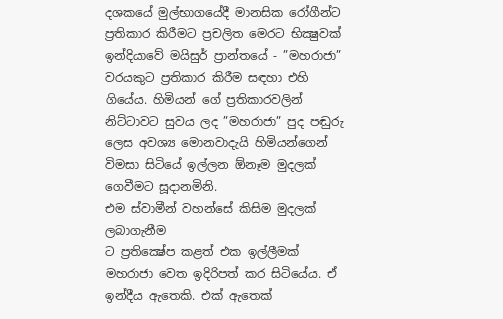දශකයේ මුල්භාගයේදී මානසික රෝගීන්ට ප්‍රතිකාර කිරීමට ප්‍රචලිත මෙරට භික්‍ෂුවක් ඉන්දියාවේ මයිසුර් ප්‍රාන්තයේ - ”මහරාජා” වරයකුට ප්‍රතිකාර කිරීම සඳහා එහි ගියේය. හිමියන් ගේ ප්‍රතිකාරවලින් නිට්ටාවට සුවය ලද ”මහරාජා” පුද පඬුරු ලෙස අවශ්‍ය මොනවාදැයි හිමියන්ගෙන් විමසා සිටියේ ඉල්ලන ඕනෑම මුදලක් ගෙවීමට සූදානමිනි.
එම ස්වාමීන් වහන්සේ කිසිම මුදලක් ලබාගැනීම
ට ප්‍රතික්‍ෂේප කළත් එක ඉල්ලීමක් මහරාජා වෙත ඉදිරිපත් කර සිටියේය. ඒ ඉන්දීය ඇතෙකි. එක් ඇතෙක්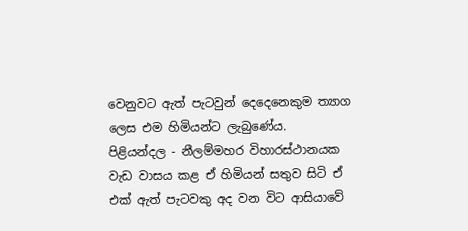වෙනුවට ඇත් පැටවුන් දෙදෙනෙකුම ත්‍යාග ලෙස එම හිමියන්ට ලැබුණේය.
පිළියන්දල - නීලම්මහර විහාරස්ථානයක වැඩ වාසය කළ ඒ හිමියන් සතුව සිටි ඒ එක් ඇත් පැටවකු අද වන විට ආසියාවේ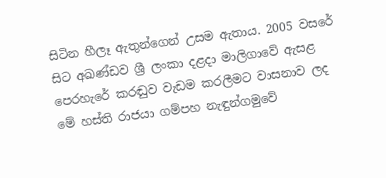සිටින හීලෑ ඇතුන්ගෙන් උසම ඇතාය. 2005 වසරේ සිට අඛණ්ඩව ශ්‍රී ලංකා දළදා මාලිගාවේ ඇසළ පෙරහැරේ කරඬුව වැඩම කරලීමට වාසනාව ලද මේ හස්ති රාජයා ගම්පහ නැඳුන්ගමුවේ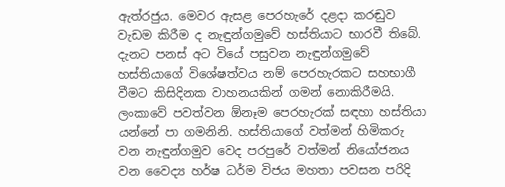ඇත්රජුය. මෙවර ඇසළ පෙරහැරේ දළදා කරඬුව වැඩම කිරීම ද නැඳුන්ගමුවේ හස්තියාට භාරවී තිබේ.
දැනට පනස් අට වියේ පසුවන නැඳුන්ගමුවේ හස්තියාගේ විශේෂත්වය නම් පෙරහැරකට සහභාගී වීමට කිසිදිනක වාහනයකින් ගමන් නොකිරීමයි. ලංකාවේ පවත්වන ඕනෑම පෙරහැරක් සඳහා හස්තියා යන්නේ පා ගමනිනි. හස්තියාගේ වත්මන් හිමිකරු වන නැඳුන්ගමුව වෙද පරපුරේ වත්මන් නියෝජනය වන වෛද්‍ය හර්ෂ ධර්ම විජය මහතා පවසන පරිදි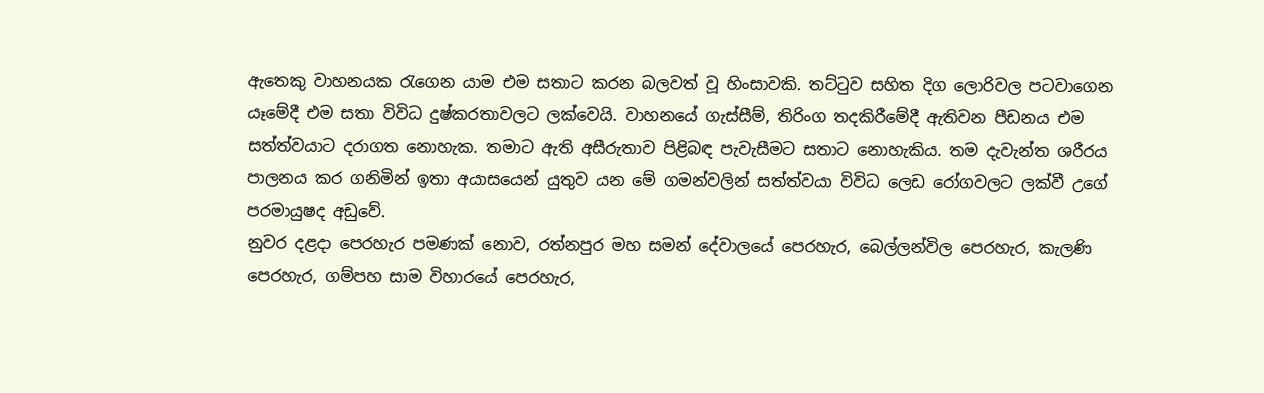ඇතෙකු වාහනයක රැගෙන යාම එම සතාට කරන බලවත් වූ හිංසාවකි. තට්ටුව සහිත දිග ලොරිවල පටවාගෙන යෑමේදී එම සතා විවිධ දුෂ්කරතාවලට ලක්වෙයි. වාහනයේ ගැස්සීම්, තිරිංග තදකිරීමේදී ඇතිවන පීඩනය එම සත්ත්වයාට දරාගත නොහැක. තමාට ඇති අසීරුතාව පිළිබඳ පැවැසීමට සතාට නොහැකිය. තම දැවැන්ත ශරීරය පාලනය කර ගනිමින් ඉතා අයාසයෙන් යුතුව යන මේ ගමන්වලින් සත්ත්වයා විවිධ ලෙඩ රෝගවලට ලක්වී උගේ පරමායුෂද අඩුවේ.
නුවර දළදා පෙරහැර පමණක් නොව, රත්නපුර මහ සමන් දේවාලයේ පෙරහැර, බෙල්ලන්විල පෙරහැර, කැලණි පෙරහැර, ගම්පහ සාම විහාරයේ පෙරහැර,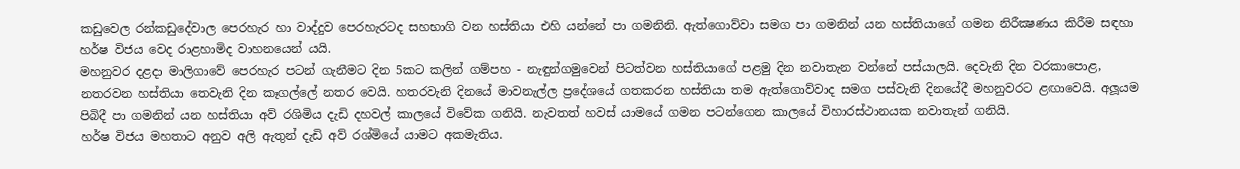කඩුවෙල රන්කඩුදේවාල පෙරහැර හා වාද්දුව පෙරහැරටද සහභාගි වන හස්තියා එහි යන්නේ පා ගමනිනි. ඇත්ගොව්වා සමග පා ගමනින් යන හස්තියාගේ ගමන නිරීක්‍ෂණය කිරීම සඳහා හර්ෂ විජය වෙද රාළහාමිද වාහනයෙන් යයි.
මහනුවර දළදා මාලිගාවේ පෙරහැර පටන් ගැනීමට දින 5කට කලින් ගම්පහ - නැඳුන්ගමුවෙන් පිටත්වන හස්තියාගේ පළමු දින නවාතැන වන්නේ පස්යාලයි. දෙවැනි දින වරකාපොළ, නතරවන හස්තියා තෙවැනි දින කෑගල්ලේ නතර වෙයි. හතරවැනි දිනයේ මාවනැල්ල ප්‍රදේශයේ ගතකරන හස්තියා තම ඇත්ගොව්වාද සමග පස්වැනි දිනයේදී මහනුවරට ළඟාවෙයි. අලූයම පිබිදී පා ගමනින් යන හස්තියා අව් රශිමිය දැඩි දහවල් කාලයේ විවේක ගනියි. නැවතත් හවස් යාමයේ ගමන පටන්ගෙන කාලයේ විහාරස්ථානයක නවාතැන් ගනියි.
හර්ෂ විජය මහතාට අනුව අලි ඇතුන් දැඩි අව් රශ්මියේ යාමට අකමැතිය.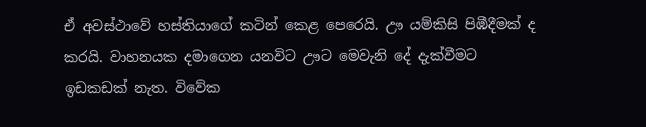ඒ අවස්ථාවේ හස්තියාගේ කටින් කෙළ පෙරෙයි. ඌ යම්කිසි පිඹීදීමක් ද කරයි. වාහනයක දමාගෙන යනවිට ඌට මෙවැනි දේ දැක්වීමට ඉඩකඩක් නැත. විවේක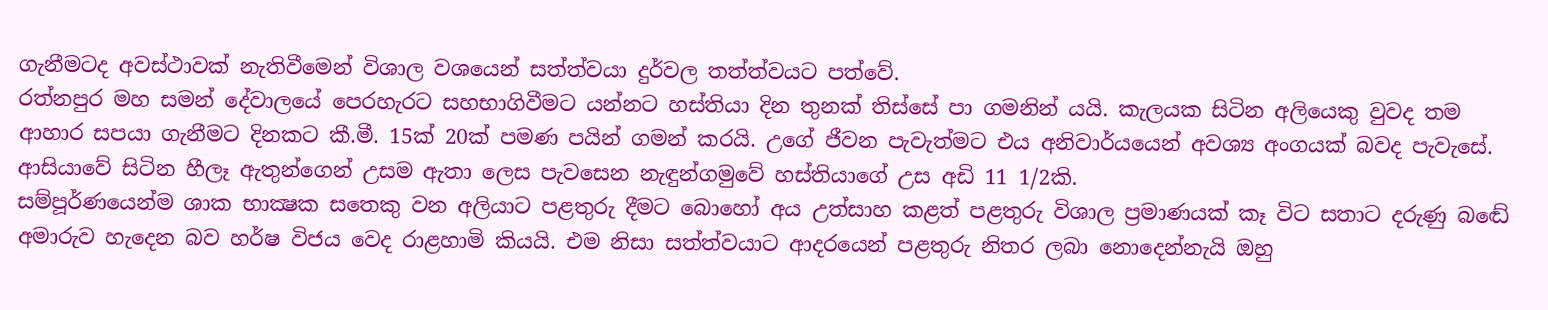ගැනීමටද අවස්ථාවක් නැතිවීමෙන් විශාල වශයෙන් සත්ත්වයා දුර්වල තත්ත්වයට පත්වේ.
රත්නපුර මහ සමන් දේවාලයේ පෙරහැරට සහභාගිවීමට යන්නට හස්තියා දින තුනක් තිස්සේ පා ගමනින් යයි. කැලයක සිටින අලියෙකු වුවද තම ආහාර සපයා ගැනීමට දිනකට කී.මී. 15ක් 20ක් පමණ පයින් ගමන් කරයි. උගේ ජීවන පැවැත්මට එය අනිවාර්යයෙන් අවශ්‍ය අංගයක් බවද පැවැසේ.
ආසියාවේ සිටින හීලෑ ඇතුන්ගෙන් උසම ඇතා ලෙස පැවසෙන නැඳුන්ගමුවේ හස්තියාගේ උස අඩි 11 1/2කි.
සම්පූර්ණයෙන්ම ශාක භාක්‍ෂක සතෙකු වන අලියාට පළතුරු දීමට බොහෝ අය උත්සාහ කළත් පළතුරු විශාල ප්‍රමාණයක් කෑ විට සතාට දරුණු බඬේ අමාරුව හැදෙන බව හර්ෂ විජය වෙද රාළහාමි කියයි. එම නිසා සත්ත්වයාට ආදරයෙන් පළතුරු නිතර ලබා නොදෙන්නැයි ඔහු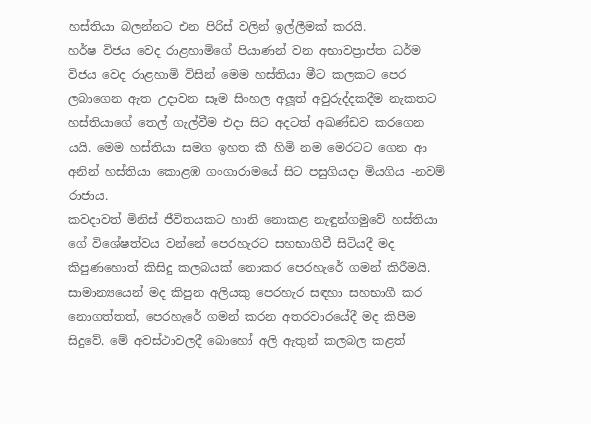හස්තියා බලන්නට එන පිරිස් වලින් ඉල්ලීමක් කරයි.
හර්ෂ විජය වෙද රාළහාමිගේ පියාණන් වන අභාවප්‍රාප්ත ධර්ම විජය වෙද රාළහාමි විසින් මෙම හස්තියා මීට කලකට පෙර ලබාගෙන ඇත උදාවන සෑම සිංහල අලූත් අවුරුද්දකදීම නැකතට හස්තියාගේ තෙල් ගැල්වීම එදා සිට අදටත් අඛණ්ඩව කරගෙන යයි. මෙම හස්තියා සමග ඉහත කී හිමි නම මෙරටට ගෙන ආ අනින් හස්තියා කොළඹ ගංගාරාමයේ සිට පසුගියදා මියගිය -නවම් රාජාය.
කවදාවත් මිනිස් ජීවිතයකට හානි නොකළ නැඳුන්ගමුවේ හස්තියා ගේ විශේෂත්වය වන්නේ පෙරහැරට සහභාගිවී සිටියදී මද කිපුණහොත් කිසිදු කලබයක් නොකර පෙරහැරේ ගමන් කිරීමයි. සාමාන්‍යයෙන් මද කිපුන අලියකු පෙරහැර සඳහා සහභාගී කර නොගත්තත්, පෙරහැරේ ගමන් කරන අතරවාරයේදී මද කිපීම සිදුවේ. මේ අවස්ථාවලදී බොහෝ අලි ඇතුන් කලබල කළත්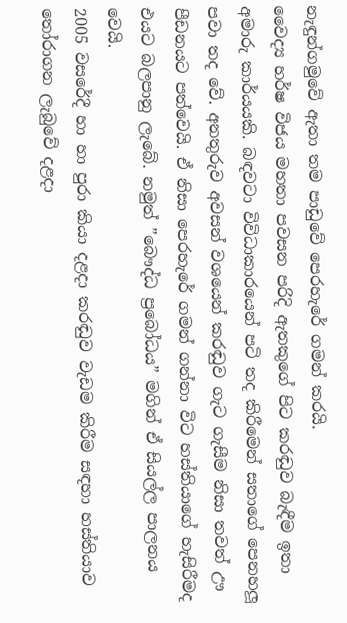නැඳුන්ගමුවේ ඇතා තම පාඩුවේ පෙරහැරේ ගමන් කරයි.
වෛද්‍ය හර්ෂ විජය මහතා පවසන පරිදි ඇතකුගේ පිට කරඬුව බැඳීම ඉතා අමාරු කාර්යයකි. බඳවටා විවිධාකාරයෙන් පටි තද කිරීමෙන් සතාගේ පෙනහලූ පවා තද වේ. අනතුරුව අවසන් වශයෙන් කරඬුව ගැට ගැසීම නිසා තවත් ඌ පීඩනයට පත්වෙයි. ඒ නිසා පෙරහැරේ ගමන් ගන්නා විට හස්තියාගේ හැසිරීමද එයට බලපානු ලැබේ. නමුත් ”බෞද්ධ ප්‍රබෝධය” මගින් ඒ සියල්ල පාලනය වෙයි.
2005 වසරේදී හා හා පුරා කියා දළදා කරඬුව වැඩම කිරීම සඳහා හස්තියාව තෝරාගන ලැබුවේ දළදා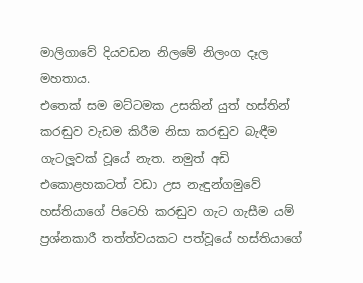මාලිගාවේ දියවඩන නිලමේ නිලංග දෑල මහතාය.
එතෙක් සම මට්ටමක උසකින් යුත් හස්තින් කරඬුව වැඩම කිරීම නිසා කරඬුව බැඳීම ගැටලූවක් වූයේ නැත. නමුත් අඩි එකොළහකටත් වඩා උස නැඳුන්ගමුවේ හස්තියාගේ පිටෙහි කරඬුව ගැට ගැසීම යම් ප්‍රශ්නකාරී තත්ත්වයකට පත්වූයේ හස්තියාගේ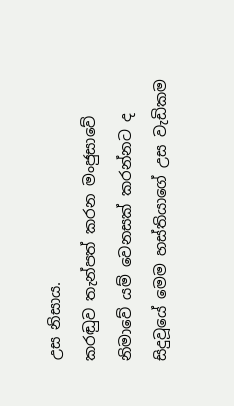උස නිසාය.
කරඬුව තැන්පත් කරන මංජුසාවේ නිමාවේ යම් වෙනසක් කරන්නට ද සිදුවූයේ මෙම හස්තියාගේ උස වැඩිකම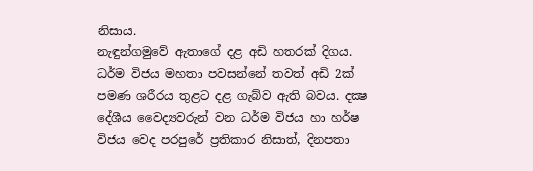නිසාය.
නැඳුන්ගමුවේ ඇතාගේ දළ අඩි හතරක් දිගය. ධර්ම විජය මහතා පවසන්නේ තවත් අඩි 2ක් පමණ ශරීරය තුළට දළ ගැබ්ව ඇති බවය. දක්‍ෂ දේශීය වෛද්‍යවරුන් වන ධර්ම විජය හා හර්ෂ විජය වෙද පරපුරේ ප්‍රතිකාර නිසාත්, දිනපතා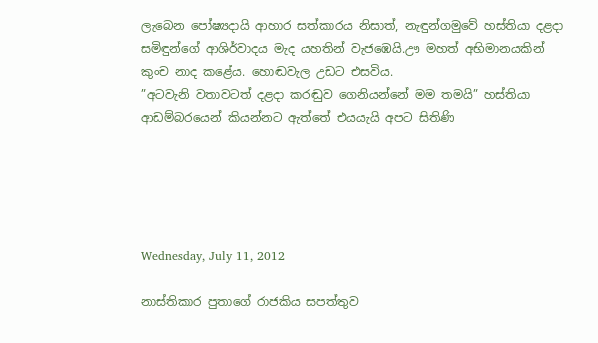ලැබෙන පෝෂ්‍යදායි ආහාර සත්කාරය නිසාත්, නැඳුන්ගමුවේ හස්තියා දළදා සමිඳුන්ගේ ආශිර්වාදය මැද යහතින් වැජඹෙයි.ඌ මහත් අභිමානයකින් කුංච නාද කළේය. හොඬවැල උඩට එසවිය.
”අටවැනි වතාවටත් දළදා කරඬුව ගෙනියන්නේ මම තමයි” හස්තියා ආඩම්බරයෙන් කියන්නට ඇත්තේ එයයැයි අපට සිතිණි





Wednesday, July 11, 2012

නාස්තිකාර පුතාගේ රාජකිය සපත්තුව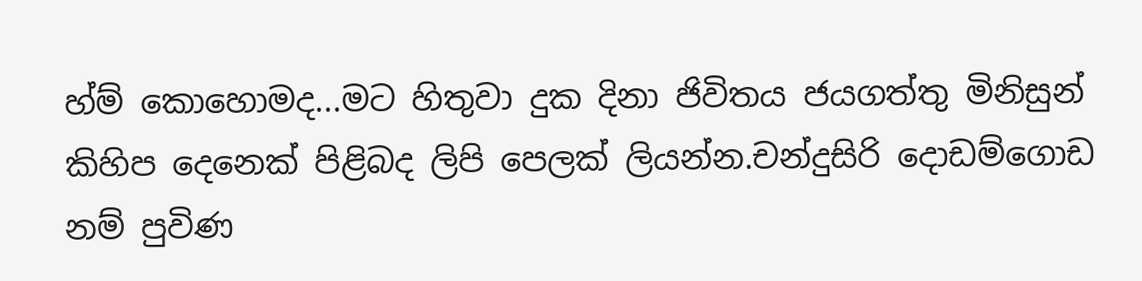හ්ම් කොහොමද...මට හිතුවා දුක දිනා ජිවිතය ජයගත්තු මිනිසුන් කිහිප දෙනෙක් පිළිබද ලිපි පෙලක් ලියන්න.චන්දුසිරි දොඩම්ගොඩ නම් පුවිණ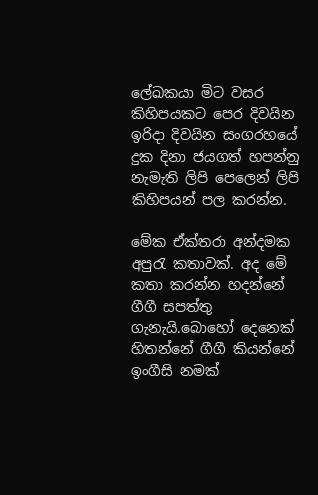ලේඛකයා මිට වසර කිහිපයකට පෙර දිවයින ඉරිදා දිවයින සංගරහයේ දුක දිනා ජයගත් හපන්නු නැමැති ලිපි පෙලෙන් ලිපි කිහිපයන් පල කරන්න.

මේක ඒක්තරා අන්දමක අපුරැ කතාවක්. අද මේ කතා කරන්න හදන්නේ ගීගී සපත්තු ගැනැයි.බොහෝ දෙනෙක් හිතන්නේ ගීගී කියන්නේ ඉංගීසි නමක්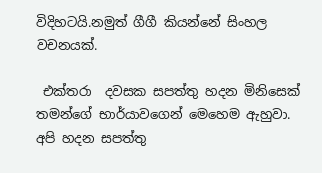විදිහටයි.නමුත් ගීගී කියන්නේ සිංහල වචනයක්.

 එක්තරා  දවසක සපත්තු හදන මිනිසෙක් තමන්ගේ භාර්යාවගෙන් මෙහෙම ඇහුවා.
අපි හදන සපත්තු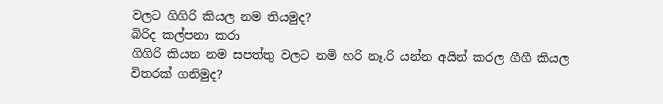වලට ගිගිරි කියල නම තියමුද?
බිරිද කල්පනා කරා
ගිගිරි කියන නම සපත්තු වලට නමි හරි නෑ.රි යන්න අයින් කරල ගීගී කියල විතරක් ගනිමුද?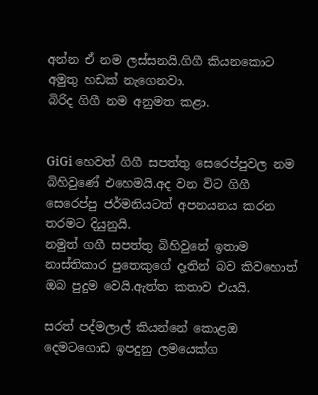අන්න ඒ නම ලස්සනයි.ගිගී කියනකොට අමුතු හඩක් නැගෙනවා.
බිරිද ගිගී නම අනුමත කළා.


GiGi හෙවත් ගිගී සපත්තු සෙරෙප්පුවල නම බිහිවුණේ එහෙමයි.අද වන විට ගිගී සෙරෙප්පු ජර්මනියටත් අපනයනය කරන තරමට දියුනුයි.
නමුත් ගගී සපත්තු බිහිවුනේ ඉතාම නාස්තිකාර පුතෙකුගේ දෑතින් බව කිවහොත් ඔබ පුදුම වෙයි.ඇත්ත කතාව එයයි.

සරත් පද්මලාල් කියන්නේ කොළඔ දෙමටගොඩ ඉපදුනු ලමයෙක්ග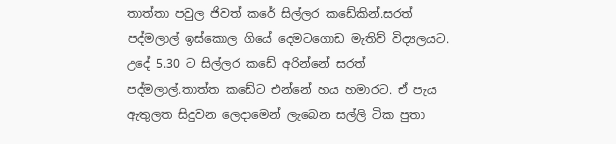තාත්තා පවුල ජිවත් කරේ සිල්ලර කඩේකින්.සරත් පද්මලාල් ඉස්කොල ගියේ දෙමටගොඩ මැතිව් විද්‍යලයට.
උදේ 5.30 ට සිල්ලර කඩේ අරින්නේ සරත් පද්මලාල්.තාත්ත කඩේට එන්නේ හය හමාරට. ඒ පැය ඇතුලත සිදුවන ලෙදාමෙන් ලැබෙන සල්ලි ටික පුතා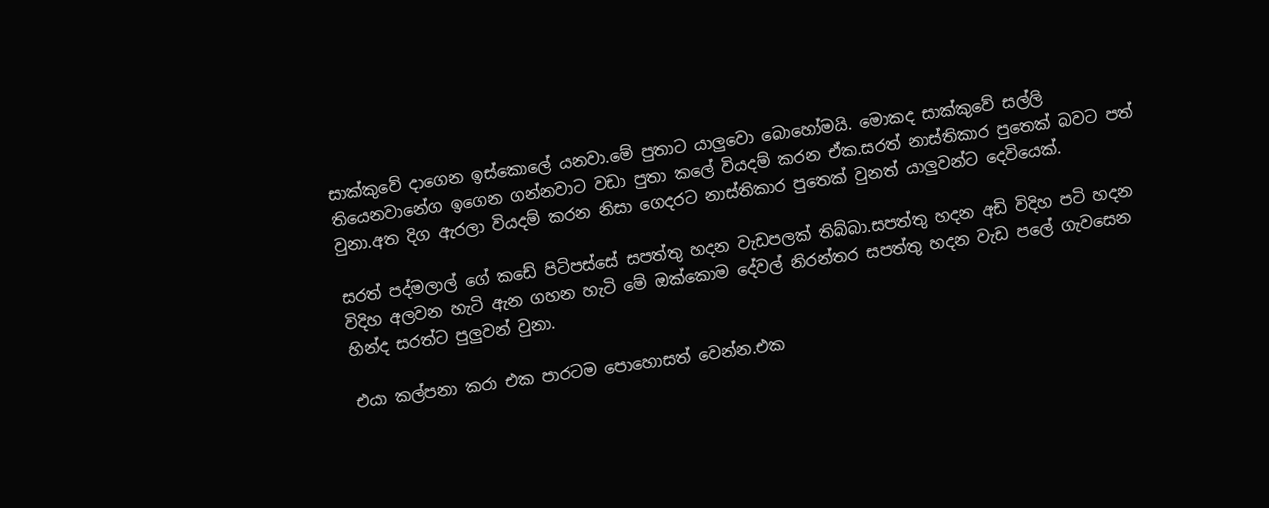සාක්කුවේ දාගෙන ඉස්කොලේ යනවා.මේ පුතාට යාලුවො බොහෝමයි. මොකද සාක්කුවේ සල්ලි තියෙනවානේග ඉගෙන ගන්නවාට වඩා පුතා කලේ වියදම් කරන ඒක.සරත් නාස්තිකාර පුතෙක් බවට පත් වුනා.අත දිග ඇරලා වියදම් කරන නිසා ගෙදරට නාස්තිකාර පුතෙක් වුනත් යාලුවන්ට දෙවියෙක්.

සරත් පද්මලාල් ගේ කඩේ පිටිපස්සේ සපත්තු හදන වැඩපලක් තිබ්බා.සපත්තු හදන අඩි විදිහ පටි හදන විදිහ අලවන හැටි ඇන ගහන හැටි මේ ඔක්කොම දේවල් නිරන්තර සපත්තු හදන වැඩ පලේ ගැවසෙන හින්ද සරත්ට පුලුවන් වුනා.

එයා කල්පනා කරා එක පාරටම පොහොසත් වෙන්න.එක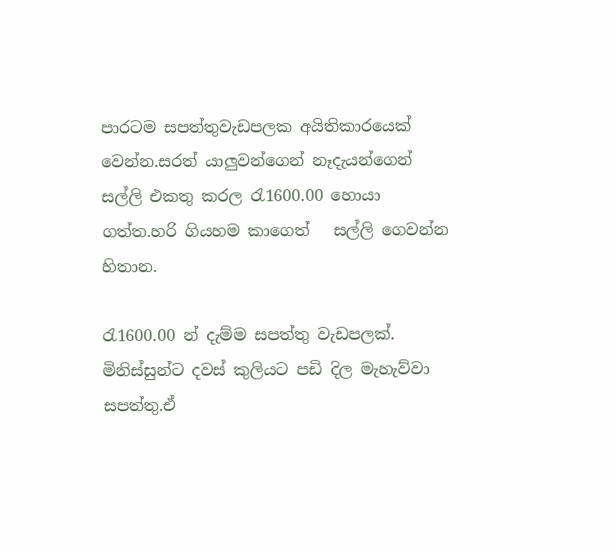පාරටම සපත්තුවැඩපලක අයිතිකාරයෙක් වෙන්න.සරත් යාලුවන්ගෙන් නෑදැයන්ගෙන් සල්ලි එකතු කරල රැ1600.00 හොයා ගත්ත.හරි ගියහම කාගෙත්   සල්ලි ගෙවන්න හිතාන.

රැ1600.00 න් දැම්ම සපත්තු වැඩපලක්. මිනිස්සුන්ට දවස් කුලියට පඩි දිල මැහැව්වා සපත්තු.ඒ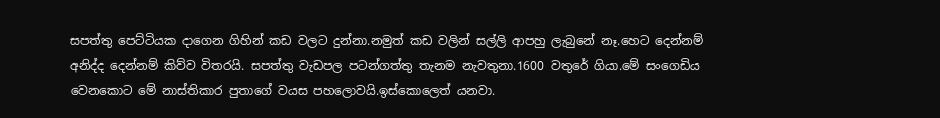සපත්තු පෙට්ටියක දාගෙන ගිහින් කඩ වලට දුන්නා.නමුත් කඩ වලින් සල්ලි ආපහු ලැබුනේ නෑ.හෙට දෙන්නම් අනිද්ද දෙන්නම් කිව්ව විතරයි. සපත්තු වැඩපල පටන්ගත්තු තැනම නැවතුනා.1600 වතුරේ ගියා.මේ සංගෙඩිය වෙනකොට මේ නාස්තිකාර පුතාගේ වයස පහලොවයි.ඉස්කොලෙත් යනවා.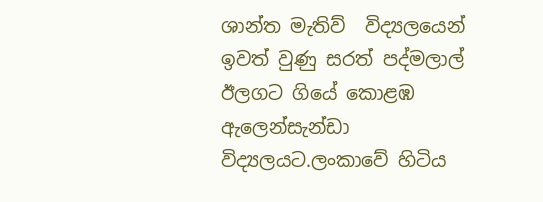ශාන්ත මැතිව්  විද්‍යලයෙන් ඉවත් වුණු සරත් පද්මලාල් ඊලගට ගියේ කොළඹ ඇලෙන්සැන්ඩා විද්‍යලයට.ලංකාවේ හිටිය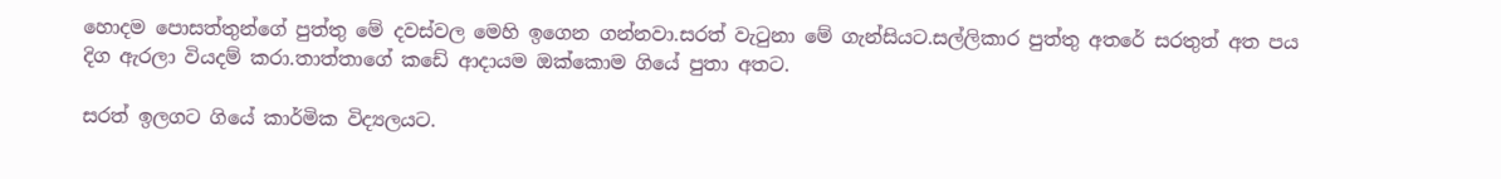හොදම පොසත්තුන්ගේ පුත්තු මේ දවස්වල මෙහි ඉගෙන ගන්නවා.සරත් වැටුනා මේ ගැන්සියට.සල්ලිකාර පුත්තු අතරේ සරතුත් අත පය දිග ඇරලා වියදම් කරා.තාත්තාගේ කඩේ ආදායම ඔක්කොම ගියේ පුතා අතට.

සරත් ඉලගට ගියේ කාර්මික විද්‍යලයට.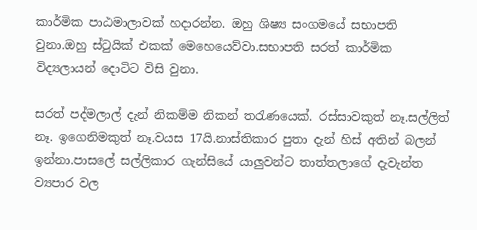කාර්මික පාඨමාලාවක් හදාරන්න. ඔහු ශිෂ්‍ය සංගමයේ සභාපති වුනා.ඔහු ස්ටුයික් එකක් මෙහෙයෙව්වා.සභාපති සරත් කාර්මික විද්‍යලායන් දොටිට විසි වුනා.

සරත් පද්මලාල් දැන් නිකම්ම නිකන් තරැණයෙක්. රස්සාවකුත් නෑ.සල්ලිත් නෑ. ඉගෙනිමකුත් නෑ.වයස 17යි.නාස්තිකාර පුතා දැන් හිස් අතින් බලන් ඉන්නා.පාසලේ සල්ලිකාර ගැන්සියේ යාලුවන්ට තාත්තලාගේ දැවැන්ත ව්‍යපාර වල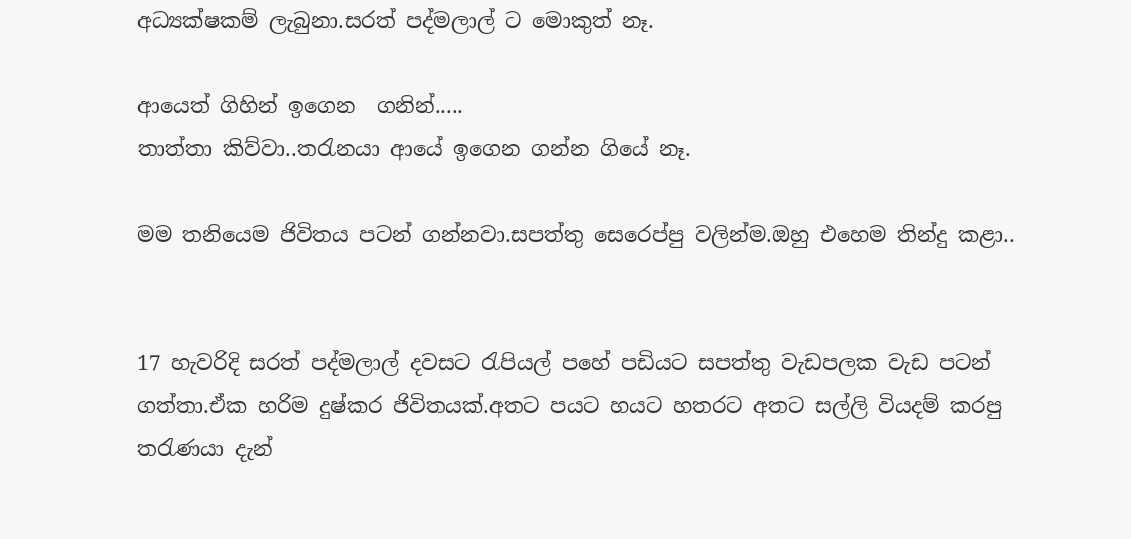අධ්‍යක්ෂකම් ලැබුනා.සරත් පද්මලාල් ට මොකුත් නෑ.

ආයෙත් ගිහින් ඉගෙන  ගනින්.....
තාත්තා කිව්වා..තරැනයා ආයේ ඉගෙන ගන්න ගියේ නෑ.

මම තනියෙම ජිවිතය පටන් ගන්නවා.සපත්තු සෙරෙප්පු වලින්ම.ඔහු එහෙම තින්දු කළා..


17 හැවරිදි සරත් පද්මලාල් දවසට රැපියල් පහේ පඩියට සපත්තු වැඩපලක වැඩ පටන් ගත්තා.ඒක හරිම දුෂ්කර ජිවිතයක්.අතට පයට හයට හතරට අතට සල්ලි වියදම් කරපු තරැණයා දැන්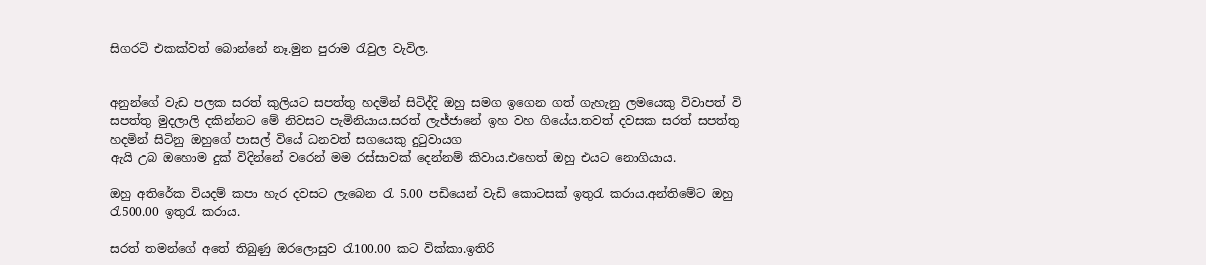සිගරටි එකක්වත් බොන්නේ නෑ.මුන පුරාම රැවුල වැවිල.


අනුන්ගේ වැඩ පලක සරත් කුලියට සපත්තු හදමින් සිටිද්දි ඔහු සමග ඉගෙන ගත් ගැහැනු ලමයෙකු විවාපත් වි සපත්තු මුදලාලි දකින්නට මේ නිවසට පැමිනියාය.සරත් ලැජ්ජානේ ඉහ වහ ගියේය.තවත් දවසක සරත් සපත්තු හදමින් සිටිනු ඔහුගේ පාසල් වියේ ධනවත් සගයෙකු දුටුවායග
ඇයි උබ ඔහොම දුක් විදින්නේ වරෙන් මම රස්සාවක් දෙන්නම් කිවාය.එහෙත් ඔහු එයට නොගියාය.

ඔහු අතිරේක වියදම් කපා හැර දවසට ලැබෙන රැ 5.00 පඩියෙන් වැඩි කොටසක් ඉතුරැ කරාය.අන්තිමේට ඔහු රැ500.00 ඉතුරැ කරාය.

සරත් තමන්ගේ අතේ තිබුණු ඔරලොසුව රැ100.00 කට වික්කා.ඉතිරි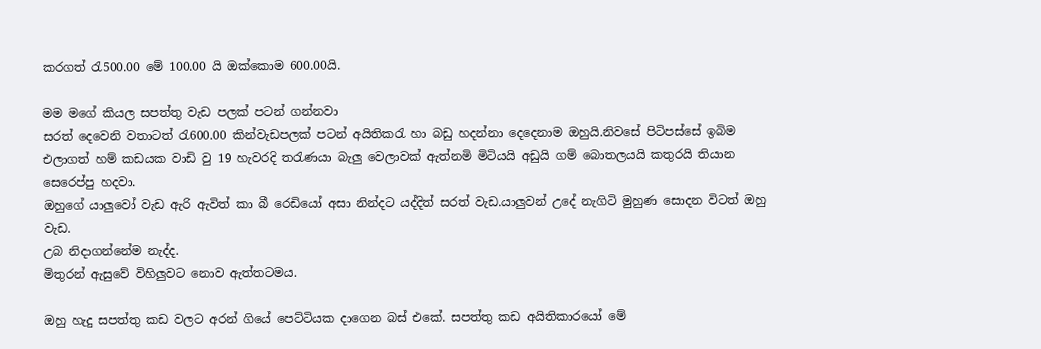කරගත් රැ500.00 මේ 100.00 යි ඔක්කොම 600.00යි.

මම මගේ කියල සපත්තු වැඩ පලක් පටන් ගන්නවා
සරත් දෙවෙනි වතාටත් රැ600.00 කින්වැඩපලක් පටන් අයිතිකරැ හා බඩු හදන්නා දෙදෙනාම ඔහුයි.නිවසේ පිටිපස්සේ ඉබිම එලාගත් හම් කඩයක වාඩි වු 19 හැවරදි තරැණයා බැලු වෙලාවක් ඇත්නමි මිටියයි අඩුයි ගම් බොතලයයි කතුරයි තියාන සෙරෙප්පු හදවා.
ඔහුගේ යාලුවෝ වැඩ ඇරි ඇවිත් කා බී රෙඩියෝ අසා නින්දට යද්දිත් සරත් වැඩ.යාලුවන් උදේ නැගිටි මුහුණ සොදන විටත් ඔහු වැඩ.
උබ නිදාගන්නේම නැද්ද.
මිතුරන් ඇසුවේ විහිලුවට නොව ඇත්තටමය.

ඔහු හැදු සපත්තු කඩ වලට අරන් ගියේ පෙට්ටියක දාගෙන බස් එකේ. සපත්තු කඩ අයිතිකාරයෝ මේ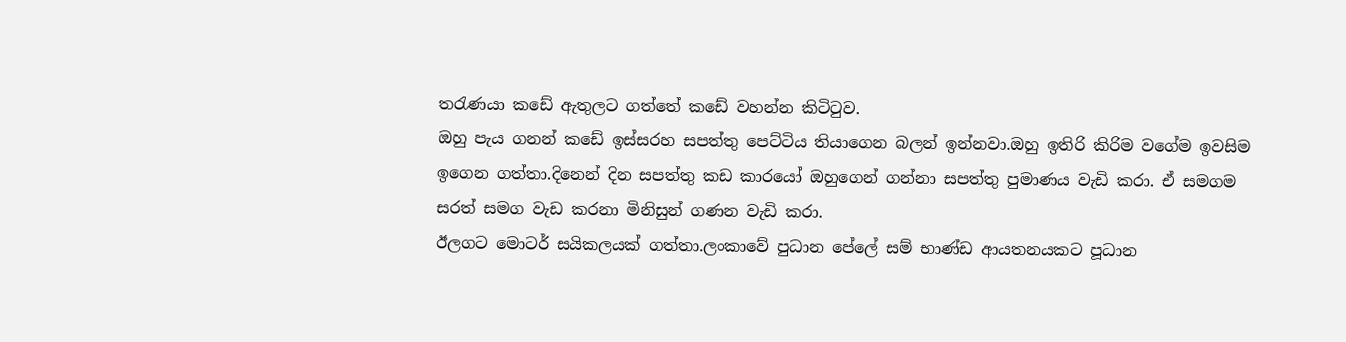තරැණයා කඩේ ඇතුලට ගත්තේ කඩේ වහන්න කිටිටුව.
ඔහු පැය ගනන් කඩේ ඉස්සරහ සපත්තු පෙට්ටිය තියාගෙන බලන් ඉන්නවා.ඔහු ඉතිරි කිරිම වගේම ඉවසිම ඉගෙන ගත්තා.දිනෙන් දින සපත්තු කඩ කාරයෝ ඔහුගෙන් ගන්නා සපත්තු පුමාණය වැඩි කරා. ඒ සමගම සරත් සමග වැඩ කරනා මිනිසුන් ගණන වැඩි කරා.
ඊලගට මොටර් සයිකලයක් ගත්තා.ලංකාවේ පුධාන පේලේ සම් භාණ්ඩ ආයතනයකට පූධාන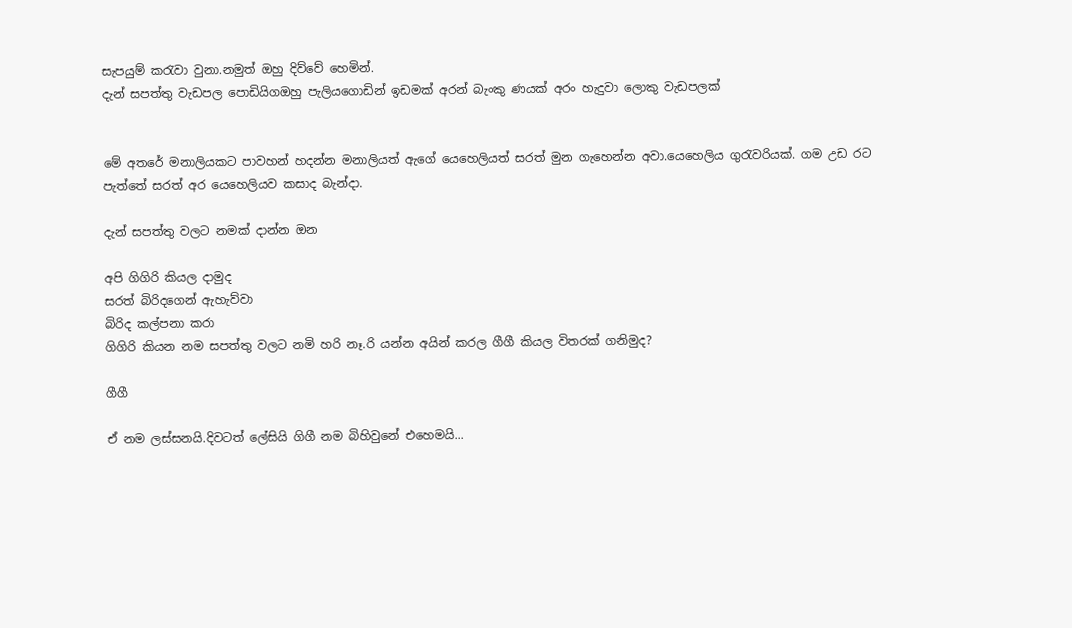සැපයුම් කරැවා වුනා.නමුත් ඔහු දිව්වේ හෙමින්.
දැන් සපත්තු වැඩපල පොඩියිගඔහු පැලියගොඩින් ඉඩමක් අරන් බැංකු ණයක් අරං හැදුවා ලොකු වැඩපලක්


මේ අතරේ මනාලියකට පාවහන් හදන්න මනාලියත් ඇගේ යෙහෙලියත් සරත් මුන ගැහෙන්න අවා.යෙහෙලිය ගුරැවරියක්. ගම උඩ රට පැත්තේ සරත් අර යෙහෙලියව කසාද බැන්දා.

දැන් සපත්තු වලට නමක් දාන්න ඔන

අපි ගිගිරි කියල දාමුද
සරත් බිරිදගෙන් ඇහැව්වා
බිරිද කල්පනා කරා
ගිගිරි කියන නම සපත්තු වලට නමි හරි නෑ.රි යන්න අයින් කරල ගීගී කියල විතරක් ගනිමුද?

ගීගී

ඒ නම ලස්සනයි.දිවටත් ලේසියි ගිගී නම බිහිවුනේ එහෙමයි...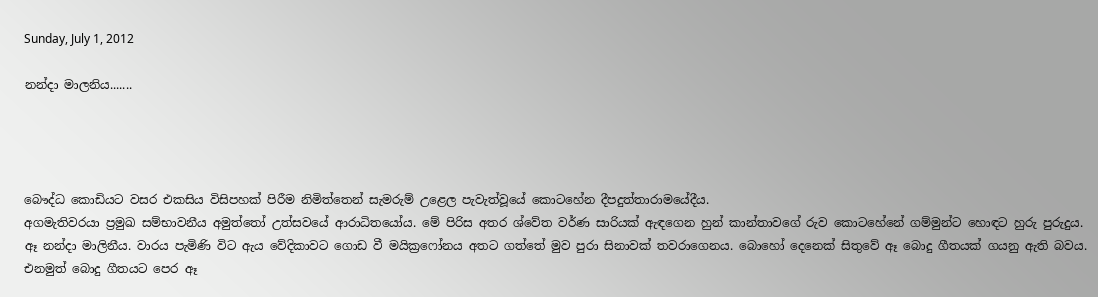Sunday, July 1, 2012

නන්දා මාලනිය.......




බෞද්ධ කොඩියට වසර එකසිය විසිපහක් පිරීම නිමිත්තෙන් සැමරුම් උළෙල පැවැත්වූයේ කොටහේන දීපදුත්තාරාමයේදීය.
අගමැතිවරයා ප්‍රමුඛ සම්භාවනීය අමුත්තෝ උත්සවයේ ආරාධිතයෝය. මේ පිරිස අතර ශ්වේත වර්ණ සාරියක් ඇඳගෙන හුන් කාන්තාවගේ රුව කොටහේනේ ගම්මුන්ට හොඳට හුරු පුරුදුය. ඈ නන්දා මාලිනීය. වාරය පැමිණි විට ඇය වේදිකාවට ගොඩ වී මයික්‍රෆෝනය අතට ගත්තේ මුව පුරා සිනාවක් තවරාගෙනය. බොහෝ දෙනෙක් සිතුවේ ඈ බොදු ගීතයක් ගයනු ඇති බවය. එනමුත් බොදු ගීතයට පෙර ඈ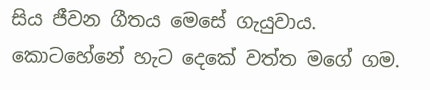සිය ජීවන ගීතය මෙසේ ගැයුවාය.
කොටහේනේ හැට දෙකේ වත්ත මගේ ගම.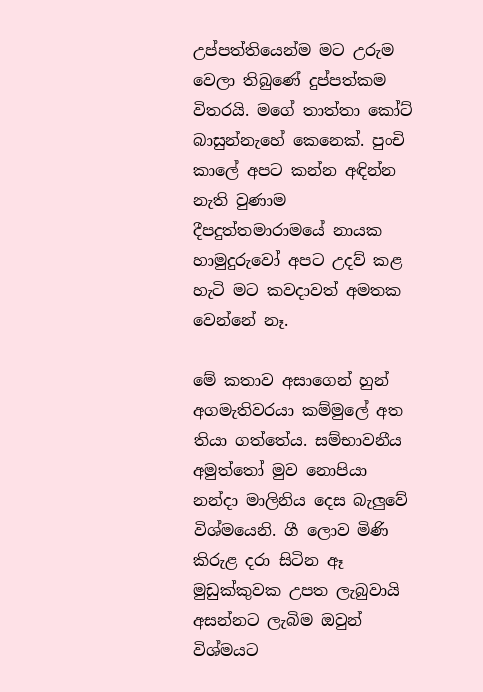උප්පත්තියෙන්ම මට උරුම වෙලා තිබුණේ දුප්පත්කම විතරයි. මගේ තාත්තා කෝට් බාසුන්නැහේ කෙනෙක්. පුංචි කා‍ලේ අපට කන්න අඳින්න නැති වුණාම දීපදුත්තමාරාමයේ නායක හාමුදුරුවෝ අපට උදව් කළ හැටි මට කවදාවත් අමතක වෙන්නේ නෑ.

මේ කතාව අසාගෙන් හුන් අගමැතිවරයා කම්මු‍ලේ අත තියා ගත්තේය. සම්භාවනීය අමුත්තෝ මුව නොපියා නන්දා මාලිනිය දෙස බැලුවේ විශ්මයෙනි. ගී ලොව මිණි කිරුළ දරා සිටින ඈ මුඩුක්කුවක උපත ලැබුවායි අසන්නට ලැබිම ඔවුන් විශ්මයට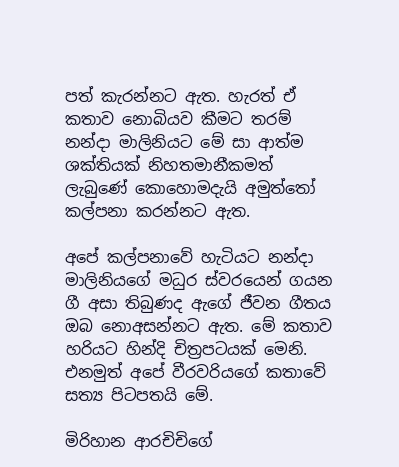පත් කැරන්නට ඇත. හැරත් ඒ කතාව නොබියව කීමට තරම් නන්දා මාලිනියට මේ සා ආත්ම ශක්තියක් නිහතමානීකමත් ලැබුණේ කොහොමදැයි අමුත්තෝ කල්පනා කරන්නට ඇත.

අපේ කල්පනාවේ හැටියට නන්දා මාලිනියගේ මධුර ස්වරයෙන් ගයන ගී අසා තිබුණද ඇගේ ජීවන ගීතය ඔබ නොඅසන්නට ඇත. මේ කතාව හරියට හින්දි චිත්‍රපටයක් මෙනි. එනමුත් අපේ වීරවරියගේ කතාවේ සත්‍ය පිටපතයි මේ.

මිරිහාන ආරචිචිගේ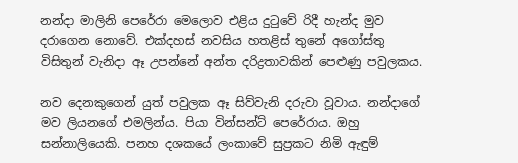නන්දා මාලිනි පෙරේරා මෙලොව එළිය දුටුවේ රිදී හැන්ද මුව දරාගෙන නොවේ. එක්දහස් නවසිය හතළිස් තුනේ අගෝස්තු විසිතුන් වැනිදා ඈ උපන්නේ අන්ත දරිද්‍රතාවකින් පෙළුණු පවුලකය.

නව දෙනකුගෙන් යුත් පවුලක ඈ සිව්වැනි දරුවා වූවාය. නන්දාගේ මව ලියනගේ එමලින්ය. පියා වින්සන්ට් පෙරේරාය. ඔහු සන්නාලියෙකි. පනහ දශකයේ ලංකාවේ සුප්‍රකට නිමි ඇඳුම්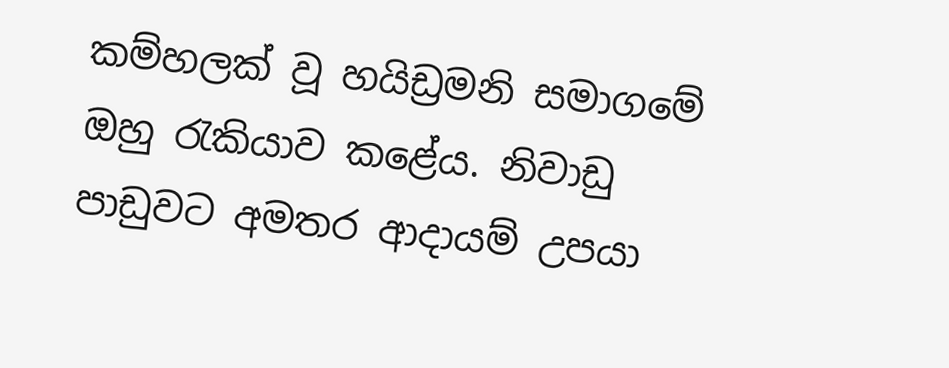කම්හලක් වූ හයිඩ්‍රමනි සමාගමේ ඔහු රැකියාව කළේය. නිවාඩු පාඩුවට අමතර ආදායම් උපයා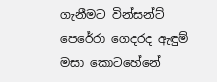ගැනීමට වින්සන්ට් පෙරේරා ගෙදරද ඇඳුම් මසා කොටහේනේ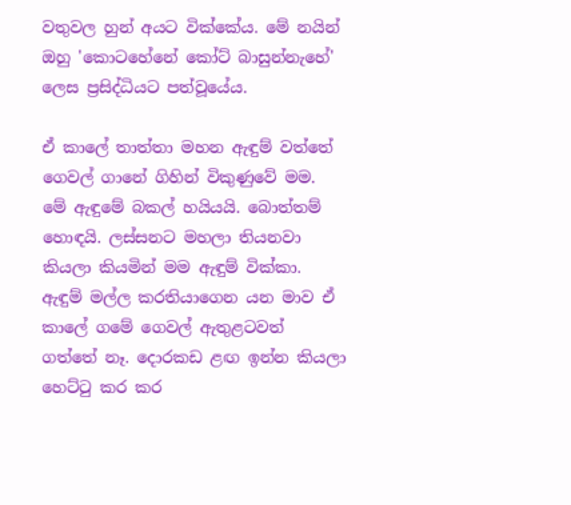වතුවල හුන් අයට වික්කේය. මේ නයින් ඔහු 'කොටහේනේ කෝට් බාසුන්නැහේ' ලෙස ප්‍රසිද්ධියට පත්වූයේය.

ඒ කා‍ලේ තාත්තා මහන ඇඳුම් වත්තේ ගෙවල් ගානේ ගිහින් විකුණුවේ මම. මේ ඇඳුමේ බකල් හයියයි. බොත්තම් හොඳයි. ලස්සනට මහලා තියනවා කියලා කියමින් මම ඇඳුම් වික්කා. ඇඳුම් මල්ල කරතියාගෙන යන මාව ඒ කා‍ලේ ගමේ ගෙවල් ඇතුළටවත් ගත්තේ නෑ. දොරකඩ ළඟ ඉන්න කියලා හෙට්ටු කර කර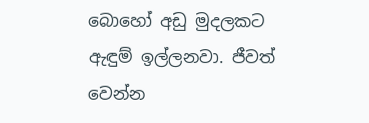බොහෝ අඩු මුදලකට ඇඳුම් ඉල්ලනවා. ජීවත් වෙන්න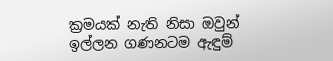ක්‍රමයක් නැති නිසා ඔවුන් ඉල්ලන ගණනටම ඇඳුම්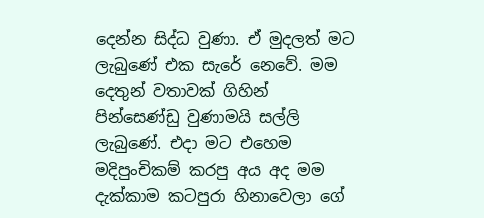දෙන්න සිද්ධ වුණා. ඒ මුදලත් මට ලැබුණේ එක සැරේ නෙවේ. මම දෙතුන් වතාවක් ගිහින් පින්සෙණ්ඩු වුණාමයි සල්ලි ලැබුණේ. එදා මට එහෙම මදිපුංචිකම් කරපු අය අද මම දැක්කාම කටපුරා හිනාවෙලා ගේ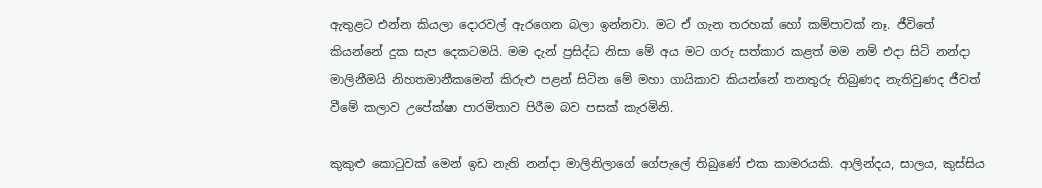ඇතුළට එන්න කියලා දොරවල් ඇරගෙන බලා ඉන්නවා. මට ඒ ගැන තරහක් හෝ කම්පාවක් නෑ. ජීවිතේ කියන්නේ දුක සැප දෙකටමයි. මම දැන් ප්‍රසිද්ධ නිසා මේ අය මට ගරු සත්කාර කළත් මම නම් එදා සිටි නන්දා මාලිනීමයි නිහතමානීකමෙන් කිරුළු පළන් සිටින මේ මහා ගායිකාව කියන්නේ තනතුරු තිබුණද නැතිවුණද ජීවත් වීමේ කලාව උපේක්ෂා පාරමිතාව පිරීම බව පසක් කැරමිනි.

කුකුළු කොටුවක් මෙන් ඉඩ නැති නන්දා මාලිනිලාගේ ගේපැ‍ලේ තිබුණේ එක කාමරයකි. ආලින්දය, සාලය, කුස්සිය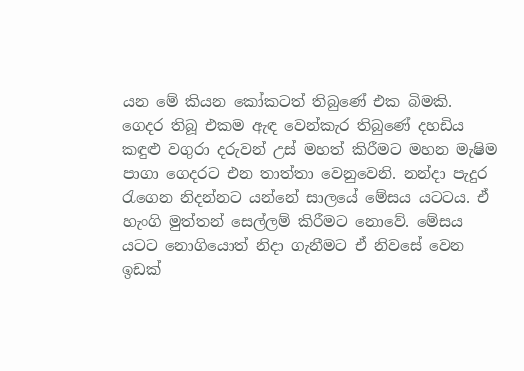යන මේ කියන කෝකටත් තිබුණේ එක බිමකි. ගෙදර තිබූ එකම ඇඳ වෙන්කැර තිබුණේ දහඩිය කඳුළු වගුරා දරුවන් උස් මහත් කිරීමට මහන මැෂිම පාගා ගෙදරට එන තාත්තා වෙනුවෙනි. නන්දා පැදුර රැගෙන නිදන්නට යන්නේ සාලයේ මේසය යටටය. ඒ හැංගි මුත්තන් සෙල්ලම් කිරීමට නොවේ. මේසය යටට නොගියොත් නිදා ගැනීමට ඒ නිවසේ වෙන ඉඩක්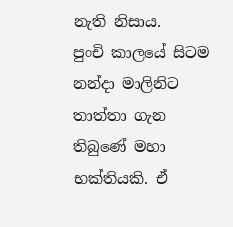නැති නිසාය.
පුංචි කාලයේ සිටම නන්දා මාලිනිට තාත්තා ගැන තිබුණේ මහා භක්තියකි. ඒ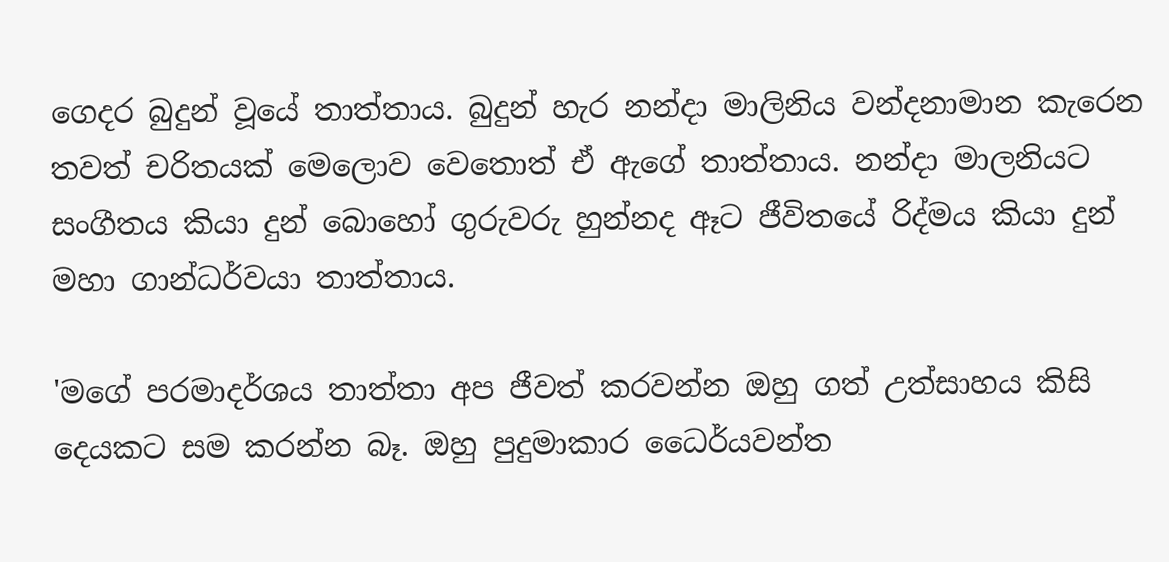ගෙදර බුදුන් වූයේ තාත්තාය. බුදුන් හැර නන්දා මාලිනිය වන්දනාමාන කැරෙන තවත් චරිතයක් මෙලොව වෙතොත් ඒ ඇගේ තාත්තාය. නන්දා මාලනියට සංගීතය කියා දුන් බොහෝ ගුරුවරු හුන්නද ඈට ජීවිතයේ රිද්මය කියා දුන් මහා ගාන්ධර්වයා තාත්තාය.

'මගේ පරමාදර්ශය තාත්තා අප ජීවත් කරවන්න ඔහු ගත් උත්සාහය කිසි දෙයකට සම කරන්න බෑ. ඔහු පුදුමාකාර ධෛර්යවන්ත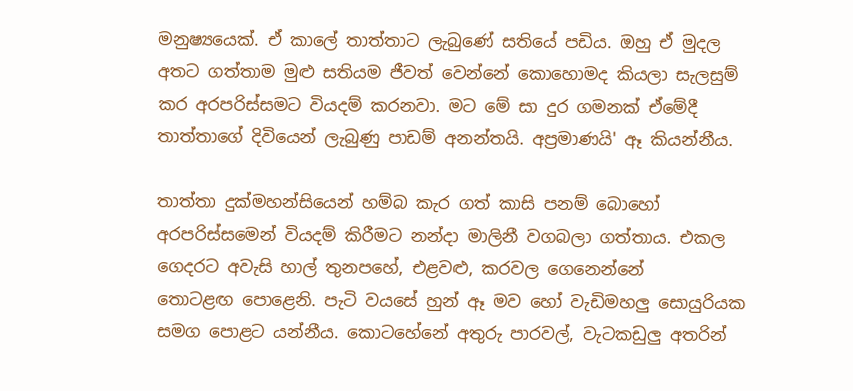මනුෂ්‍යයෙක්. ඒ කා‍ලේ තාත්තාට ලැබුණේ සතියේ පඩිය. ඔහු ඒ මුදල අතට ගත්තාම මුළු සතියම ජීවත් වෙන්නේ කොහොමද කියලා සැලසුම් කර අරපරිස්සමට වියදම් කරනවා. මට මේ සා දුර ගමනක් ඒමේදී තාත්තාගේ දිවියෙන් ලැබුණු පාඩම් අනන්තයි. අප්‍රමාණයි' ඈ කියන්නීය.

තාත්තා දුක්මහන්සියෙන් හම්බ කැර ගත් කාසි පනම් බොහෝ අරපරිස්සමෙන් වියදම් කිරීමට නන්දා මාලිනී වගබලා ගත්තාය. එකල ගෙදරට අවැසි හාල් තුනපහේ, එළවළු, කරවල ගෙනෙන්නේ තොටළඟ ‍පොළෙනි. පැටි වයසේ හුන් ඈ මව හෝ වැඩිමහලු සොයුරියක සමග ‍පොළට යන්නීය. කොටහේනේ අතුරු පාරවල්, වැටකඩුලු අතරින්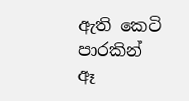ඇති කෙටි පාරකින් ඈ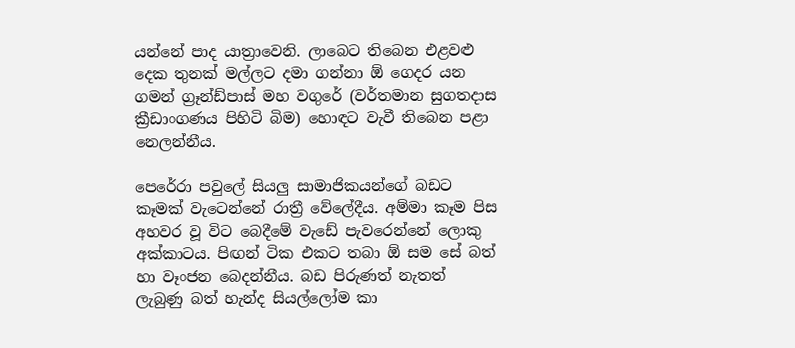යන්නේ පාද යාත්‍රාවෙනි. ලාබෙට තිබෙන එළවළු දෙක තුනක් මල්ලට දමා ගන්නා ඕ ගෙදර යන ගමන් ග්‍රෑන්ඩ්පාස් මහ වගුරේ (වර්තමාන සුගතදාස ක්‍රීඩාංගණය පිහිටි බිම) හොඳට වැවී තිබෙන පළා නෙලන්නීය.

පෙරේරා පවු‍ලේ සියලු සාමාජිකයන්ගේ බඩට කෑමක් වැටෙන්නේ රාත්‍රී වේ‍ලේදීය. අම්මා කෑම පිස අහවර වූ විට බෙදීමේ වැඩේ පැවරෙන්නේ ලොකු අක්කාටය. පිඟන් ටික එකට තබා ඕ සම සේ බත් හා වෑංජන බෙදන්නීය. බඩ පිරුණත් නැතත් ලැබුණු බත් හැන්ද සියල්ලෝම කා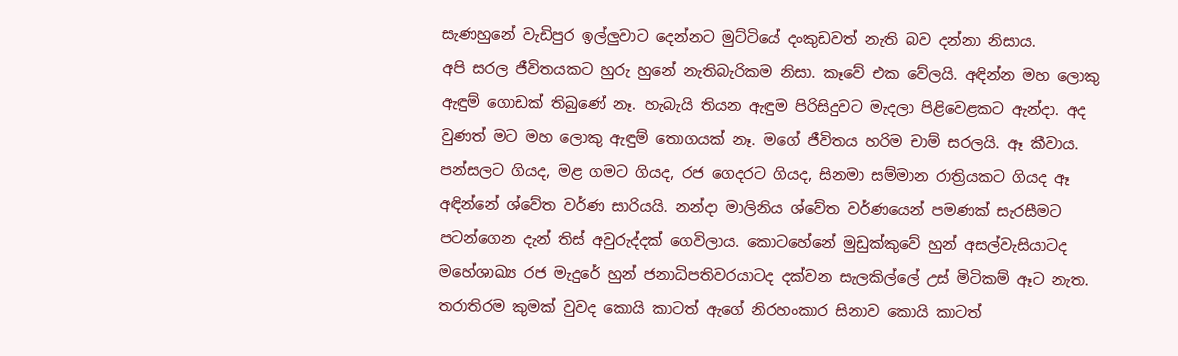සැණහුනේ වැඩිපුර ඉල්ලුවාට දෙන්නට මුට්ටියේ දංකුඩවත් නැති බව දන්නා නිසාය.
අපි සරල ජීවිතයකට හුරු හුනේ නැතිබැරිකම නිසා. කෑවේ එක වේලයි. අඳින්න මහ ලොකු ඇඳුම් ගොඩක් තිබුණේ නෑ. හැබැයි තියන ඇඳුම පිරිසිදුවට මැදලා පිළිවෙළකට ඇන්දා. අද වුණත් මට මහ ලොකු ඇඳුම් තොගයක් නෑ. මගේ ජීවිතය හරිම චාම් සරලයි. ඈ කීවාය.
පන්සලට ගියද, මළ ගමට ගියද, රජ ගෙදරට ගියද, සිනමා සම්මාන රාත්‍රියකට ගියද ඈ අඳින්නේ ශ්වේත වර්ණ සාරියයි. නන්දා මාලිනිය ශ්වේත වර්ණයෙන් පමණක් සැරසීමට පටන්ගෙන දැන් තිස් අවුරුද්දක් ගෙවිලාය. කොටහේනේ මුඩුක්කුවේ හුන් අසල්වැසියාටද මහේශාඛ්‍ය රජ මැදුරේ හුන් ජනාධිපතිවරයාටද දක්වන සැලකිල්‍ලේ උස් මිටිකම් ඈට නැත. තරාතිරම කුමක් වුවද කොයි කාටත් ඇගේ නිරහංකාර සිනාව කොයි කාටත්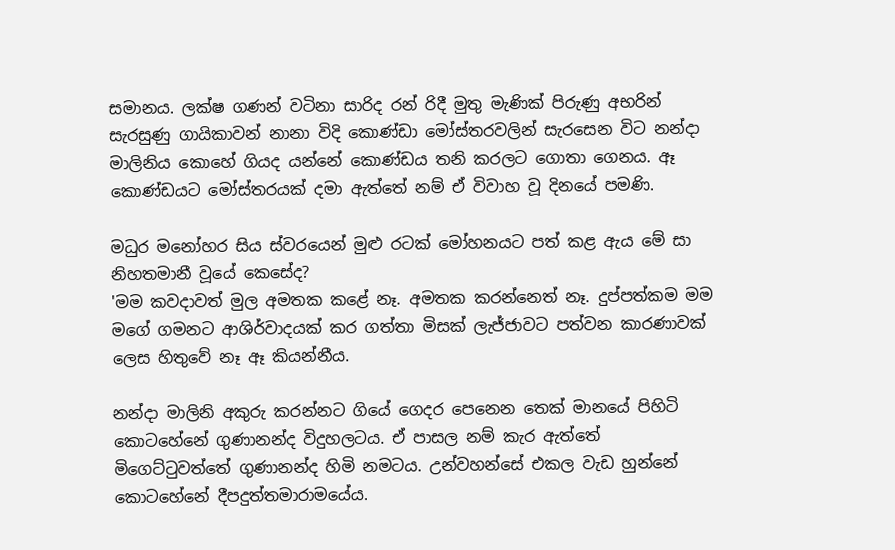සමානය. ලක්ෂ ගණන් වටිනා සාරිද රන් රිදී මුතු මැණික් පිරුණු අභරින් සැරසුණු ගායිකාවන් නානා විදි කොණ්ඩා මෝස්තරවලින් සැරසෙන විට නන්දා මාලිනිය කොහේ ගියද යන්නේ කොණ්ඩය තනි කරලට ගොතා ගෙනය. ඈ කොණ්ඩයට මෝස්තරයක් දමා ඇත්තේ නම් ඒ විවාහ වූ දිනයේ පමණි.

මධුර මනෝහර සිය ස්වරයෙන් මුළු රටක් මෝහනයට පත් කළ ඇය මේ සා නිහතමානී වූයේ කෙසේද?
'මම කවදාවත් මුල අමතක කළේ නෑ. අමතක කරන්නෙත් නෑ. දුප්පත්කම මම මගේ ගමනට ආශිර්වාදයක් කර ගත්තා මිසක් ලැජ්ජාවට පත්වන කාරණාවක් ලෙස හිතුවේ නෑ ඈ කියන්නීය.

නන්දා මාලිනි අකුරු කරන්නට ගියේ ගෙදර පෙනෙන තෙක් මානයේ පිහිටි කොටහේනේ ගුණානන්ද විදුහලටය. ඒ පාසල නම් කැර ඇත්තේ මිගෙට්ටුවත්තේ ගුණානන්ද හිමි නමටය. උන්වහන්සේ එකල වැඩ හුන්නේ කොටහේනේ දීපදුත්තමාරාමයේය.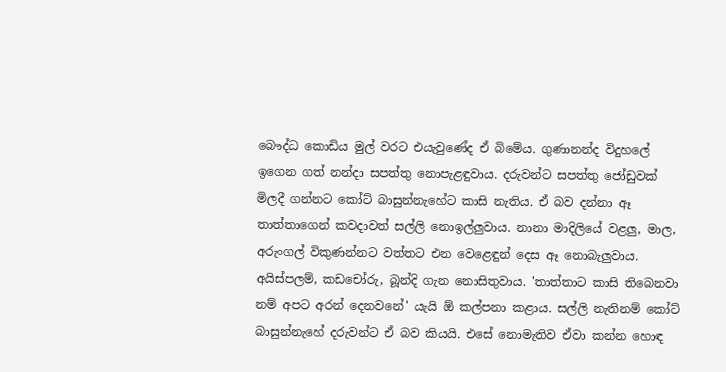බෞද්ධ කොඩිය මුල් වරට එයැවුණේද ඒ බිමේය. ගුණානන්ද විදුහ‍ලේ ඉගෙන ගත් නන්දා සපත්තු නොපැළඳුවාය. දරුවන්ට සපත්තු ජෝඩුවක් මිලදී ගන්නට කෝට් බාසුන්නැහේට කාසි නැතිය. ඒ බව දන්නා ඈ තාත්තාගෙන් කවදාවත් සල්ලි නොඉල්ලුවාය. නානා මාදිලියේ වළලු, මාල, අරුංගල් විකුණන්නට වත්තට එන වෙළෙඳුන් දෙස ඈ නොබැලුවාය. අයිස්පලම්, කඩචෝරු, බූන්දි ගැන නොසිතුවාය. 'තාත්තාට කාසි තිබෙනවා නම් අපට අරන් දෙනවනේ' යැයි ඕ කල්පනා කළාය. සල්ලි නැතිනම් කෝට් බාසුන්නැහේ දරුවන්ට ඒ බව කියයි. එසේ නොමැතිව ඒවා කන්න හොඳ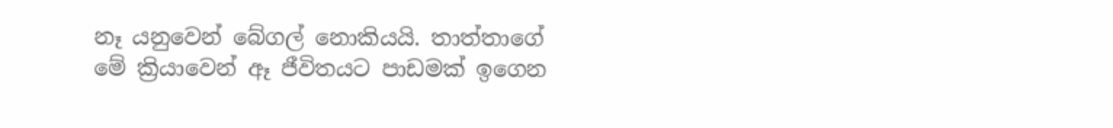නෑ යනුවෙන් බේගල් නොකියයි. තාත්තාගේ මේ ක්‍රියාවෙන් ඈ ජීවිතයට පාඩමක් ඉගෙන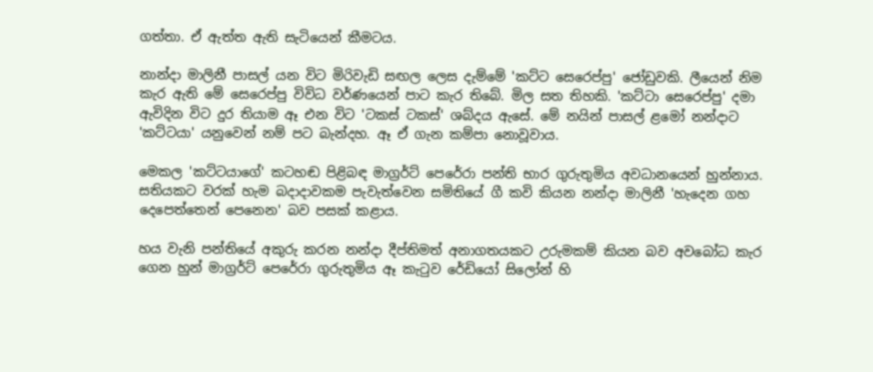ගත්තා. ඒ ඇත්ත ඇති සැටියෙන් කීමටය.

නාන්දා මාලිනී පාසල් යන විට මිරිවැඩි සඟල ලෙස දැම්මේ 'කට්ට සෙරෙප්පු' ජෝඩුවකි. ලීයෙන් නිම කැර ඇති මේ සෙරෙප්පු විවිධ වර්ණයෙන් පාට කැර තිබේ. මිල සත තිහකි. 'කට්ටා සෙරෙප්පු' දමා ඇවිදින විට දුර තියාම ඈ එන විට 'ටකස් ටකස්' ශබ්දය ඇසේ. මේ නයින් පාසල් ළමෝ නන්දාට 'කට්ටයා' යනුවෙන් නම් පට බැන්දහ. ඈ ඒ ගැන කම්පා නොවූවාය.

මෙකල 'කට්ටයාගේ' කටහඬ පිළිබඳ මාග්‍රර්ට් පෙරේරා පන්ති භාර ගුරුතුමිය අවධානයෙන් හුන්නාය. සතියකට වරක් හැම බදාදාවකම පැවැත්වෙන සමිතියේ ගී කවි කියන නන්දා මාලිනී 'හැදෙන ගහ දෙපෙත්තෙන් පෙනෙන' බව පසක් කළාය.

හය වැනි පන්තියේ අකුරු කරන නන්දා දීප්තිමත් අනාගතයකට උරුමකම් කියන බව අවබෝධ කැර ගෙන හුන් මාග්‍රර්ට් පෙරේරා ගුරුතුමිය ඈ කැටුව රේඩියෝ සිලෝන් හි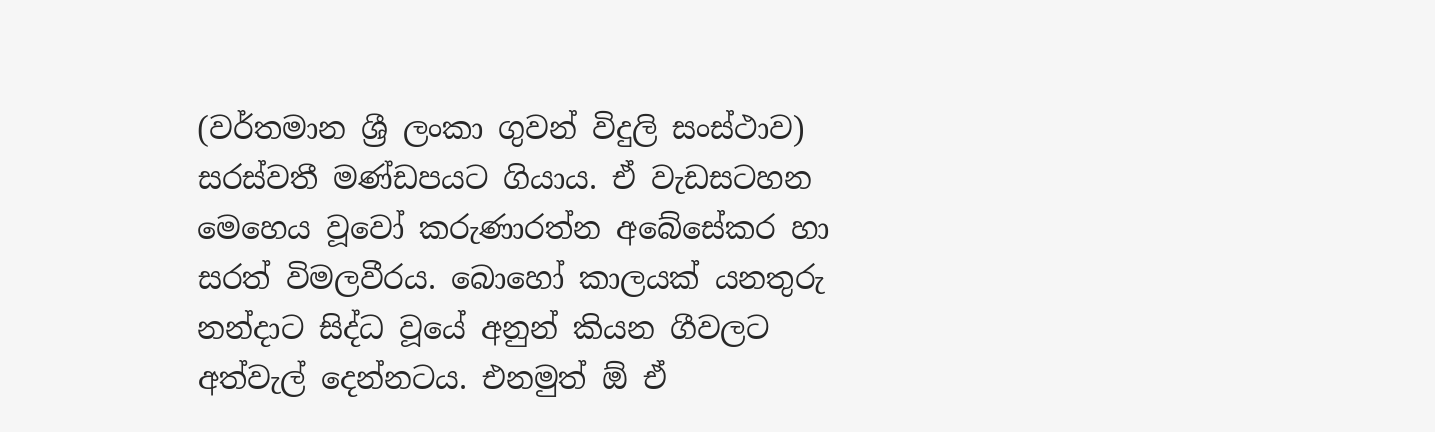(වර්තමාන ශ්‍රී ලංකා ගුවන් විදුලි සංස්ථාව) සරස්වතී මණ්ඩපයට ගියාය. ඒ වැඩසටහන මෙහෙය වූවෝ කරුණාරත්න අබේසේකර හා සරත් විමලවීරය. බොහෝ කාලයක් යනතුරු නන්දාට සිද්ධ වූයේ අනුන් කියන ගීවලට අත්වැල් දෙන්නටය. එනමුත් ඕ ඒ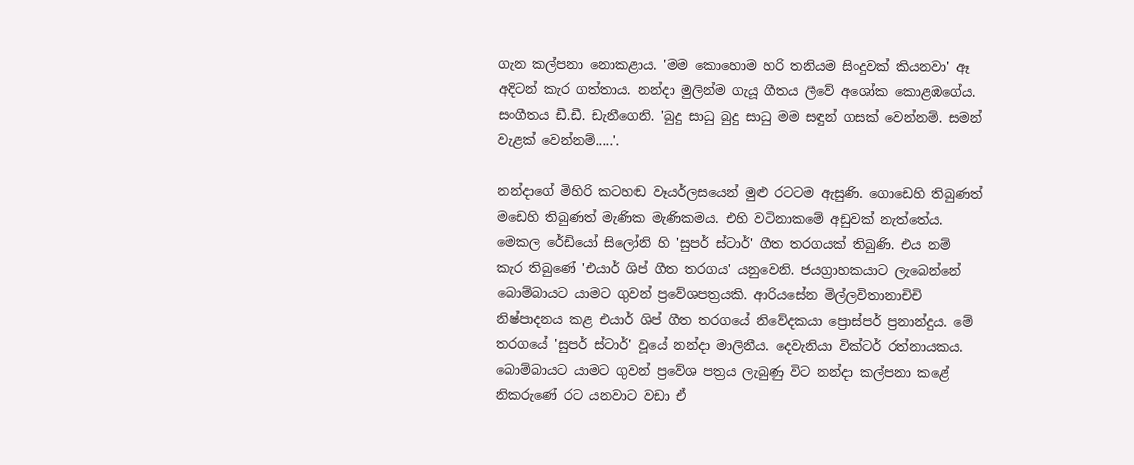ගැන කල්පනා නොකළාය. 'මම කොහොම හරි තනියම සිංදුවක් කියනවා' ඈ අදිටන් කැර ගත්තාය. නන්දා මුලින්ම ගැයූ ගීතය ලීවේ අශෝක කොළඹගේය. සංගීතය ඩී.ඩී. ඩැනීගෙනි. 'බුදු සාධු බුදු සාධු මම සඳුන් ගසක් වෙන්නම්. සමන් වැළක් වෙන්නම්.....'.

නන්දාගේ මිහිරි කටහඬ වෑයර්ලසයෙන් මුළු රටටම ඇසුණි. ගොඩෙහි තිබුණත් මඩෙහි තිබුණත් මැණික මැණිකමය. එහි වටිනාකමේ අඩුවක් නැත්තේය.
මෙකල රේඩියෝ සිලෝනි හි 'සුපර් ස්ටාර්' ගීත තරගයක් තිබුණි. එය නම් කැර තිබුණේ 'එයාර් ශිප් ගීත තරගය' යනුවෙනි. ජයග්‍රාහකයාට ලැබෙන්නේ බොම්බායට යාමට ගුවන් ප්‍රවේශපත්‍රයකි. ආරියසේන මිල්ලවිතානාචිචි නිෂ්පාදනය කළ එයාර් ශිප් ගීත තරගයේ නිවේදකයා ‍ප්‍රොස්පර් ප්‍රනාන්දුය. මේ තරගයේ 'සුපර් ස්ටාර්' වූයේ නන්දා මාලිනීය. දෙවැනියා වික්ටර් රත්නායකය. බොම්බායට යාමට ගුවන් ප්‍රවේශ පත්‍රය ලැබුණු විට නන්දා කල්පනා කළේ නිකරුණේ රට යනවාට වඩා ඒ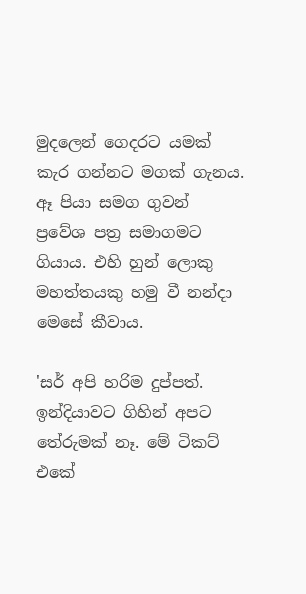මුදලෙන් ගෙදරට යමක් කැර ගන්නට මගක් ගැනය. ඈ පියා සමග ගුවන් ප්‍රවේශ පත්‍ර සමාගමට ගියාය. එහි හුන් ලොකු මහත්තයකු හමු වී නන්දා මෙසේ කීවාය.

'සර් අපි හරිම දුප්පත්. ඉන්දියාවට ගිහින් අපට තේරුමක් නෑ. මේ ටිකට් එකේ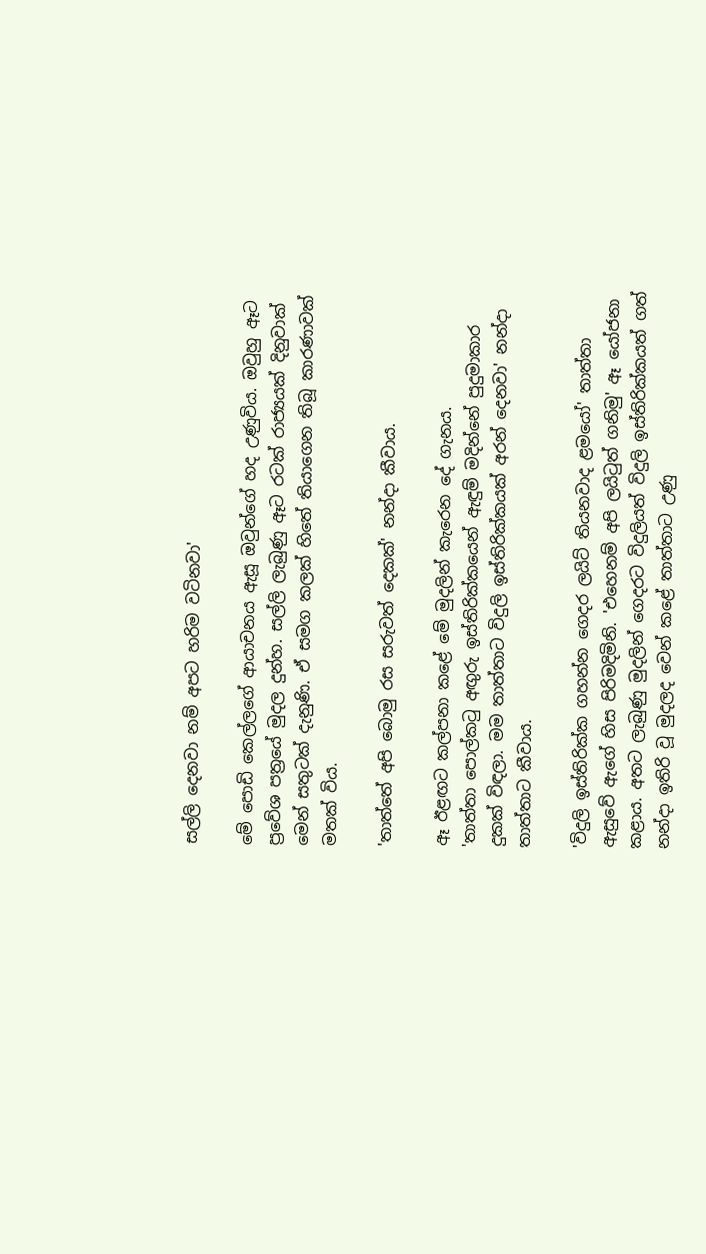සල්ලි දෙනවා නම් අපට හරිම වටිනවා'

මේ ‍පොඩි කෙල්ලගේ ආයාචනය ඇසූ ඔවුන්ගේ හද උණුවිය. ඔවුහු ඈට ප්‍රවේශ පත්‍රයේ මුදල දුන්හ. සල්ලි ලැබුණු ඈට රටක් රාජ්‍යයක් දිනුවාක් මෙන් සතුටක් දැනුණි. ඒ සමග කලක් හිතේ තියාගෙන තිබූ කාරණාවක් මතක් විය.

'තාත්තේ අපි බොමු රස සරුවත් දෙකක්' නන්දා කීවාය.

ඈ ඊළඟට කල්පනා කළේ මේ මුදලින් කැරෙන දේ ගැනය. 'තාත්තා ‍පොල්කටු අඟුරු ඉස්තිරික්කයෙන් ඇඳුම් මදින්නේ පුදුමාකාර දුකක් විඳලා. මම තාත්තාට විදුලි ඉස්තිරික්කයක් අරන් දෙනවා' නන්දා තාත්තාට කීවාය.

'විදුලි ඉස්තිරික්ක ගහන්න ගෙදර ලයිට් තියනවාද ළමයෝ' තාත්තා ඇසුවේ ඇගේ හිස පිරිමදිමිනි. 'එහෙනම් අපි ලයිටුත් ගනිමු' ඈ යෝජනා කළාය. අතට ලැබුණු මුදලින් ගෙදරට විදුලියත් විදුලි ඉස්තිරික්කයත් ගත් නන්දා ඉතිරි වූ මුදලද වෙන් කළේ තාත්තාට උණු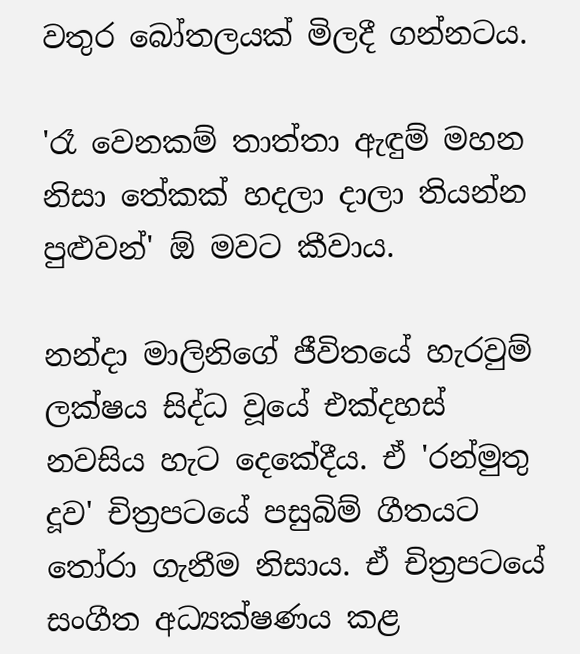වතුර බෝතලයක් මිලදී ගන්නටය.

'රෑ වෙනකම් තාත්තා ඇඳුම් මහන නිසා තේකක් හදලා දාලා තියන්න පුළුවන්' ඕ මවට කීවාය.

නන්දා මාලිනිගේ ජීවිතයේ හැරවුම් ලක්ෂය සිද්ධ වූයේ එක්දහස් නවසිය හැට දෙකේදීය. ඒ 'රන්මුතු දූව' චිත්‍රපටයේ පසුබිම් ගීතයට තෝරා ගැනීම නිසාය. ඒ චිත්‍රපටයේ සංගීත අධ්‍යක්ෂණය කළ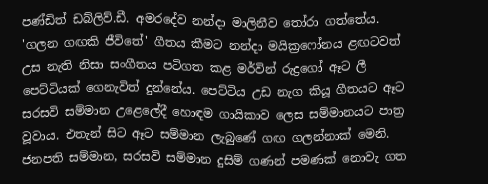පණ්ඩිත් ඩබ්ලිව්.ඩී. අමරදේව නන්දා මාලිනීව තෝරා ගත්තේය. 'ගලන ගඟකි ජීවිතේ' ගීතය කීමට නන්දා මයික්‍රෆෝනය ළඟටවත් උස නැති නිසා සංගීතය පටිගත කළ මර්වින් රුද්‍රගෝ ඈට ලී පෙට්ටියක් ගෙනැවිත් දුන්නේය. පෙට්ටිය උඩ නැග කියූ ගීතයට ඈට සරසවි සම්මාන උළෙ‍ලේදී හොඳම ගායිකාව ලෙස සම්මානයට පාත්‍ර වූවාය. එතැන් සිට ඈට සම්මාන ලැබුණේ ගඟ ගලන්නාක් මෙනි. ජනපති සම්මාන, සරසවි සම්මාන දුසිම් ගණන් පමණක් නොවැ ගත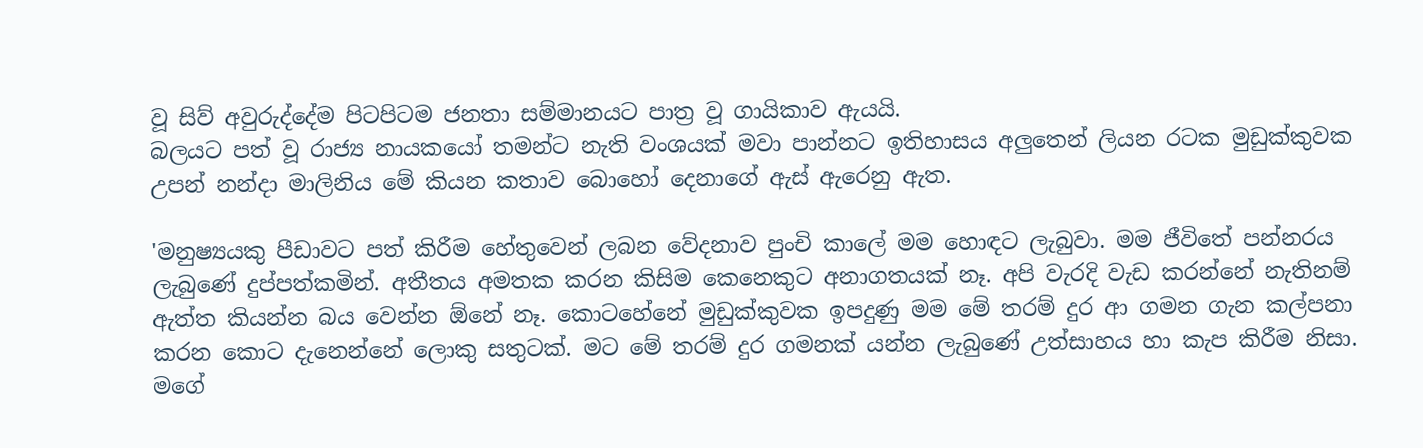වූ සිව් අවුරුද්දේම පිටපිටම ජනතා සම්මානයට පාත්‍ර වූ ගායිකාව ඇයයි.
බලයට පත් වූ රාජ්‍ය නායකයෝ තමන්ට නැති වංශයක් මවා පාන්නට ඉතිහාසය අලුතෙන් ලියන රටක මුඩුක්කුවක උපන් නන්දා මාලිනිය මේ කියන කතාව බොහෝ දෙනාගේ ඇස් ඇරෙනු ඇත.

'මනුෂ්‍යයකු පීඩාවට පත් කිරීම හේතුවෙන් ලබන වේදනාව පුංචි කා‍ලේ මම හොඳට ලැබුවා. මම ජීවිතේ පන්නරය ලැබුණේ දුප්පත්කමින්. අතීතය අමතක කරන කිසිම කෙනෙකුට අනාගතයක් නෑ. අපි වැරදි වැඩ කරන්නේ නැතිනම් ඇත්ත කියන්න බය වෙන්න ඕනේ නෑ. කොටහේනේ මුඩුක්කුවක ඉපදුණු මම මේ තරම් දුර ආ ගමන ගැන කල්පනා කරන කොට දැනෙන්නේ ලොකු සතුටක්. මට මේ තරම් දුර ගමනක් යන්න ලැබුණේ උත්සාහය හා කැප කිරීම නිසා. මගේ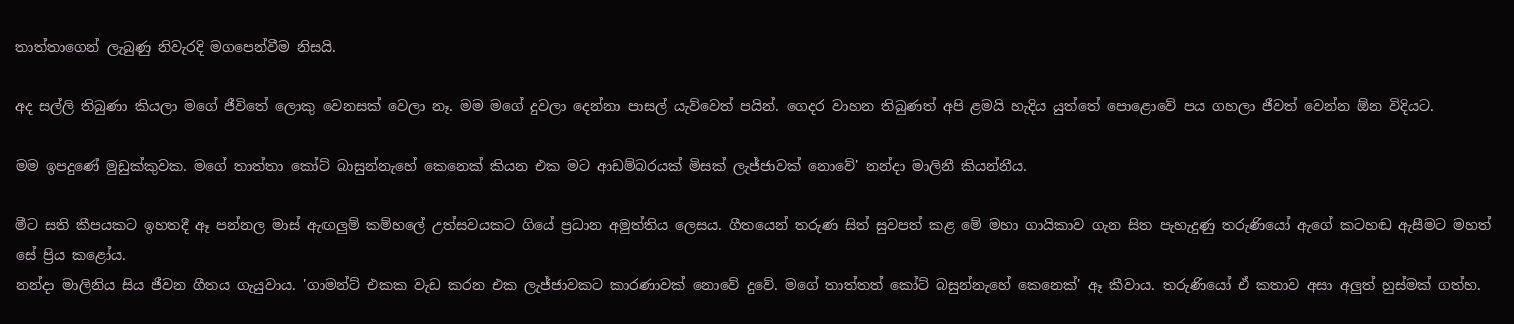තාත්තාගෙන් ලැබුණු නිවැරදි මගපෙන්වීම නිසයි.

අද සල්ලි තිබුණා කියලා මගේ ජීවිතේ ලොකු වෙනසක් වෙලා නෑ. මම මගේ දුවලා දෙන්නා පාසල් යැව්වෙත් පයින්. ගෙදර වාහන තිබුණත් අපි ළමයි හැදිය යුත්තේ ‍පොළොවේ පය ගහලා ජීවත් වෙන්න ඕන විදියට.

මම ඉපදුණේ මුඩුක්කුවක. මගේ තාත්තා කෝට් බාසුන්නැහේ කෙනෙක් කියන එක මට ආඩම්බරයක් මිසක් ලැජ්ජාවක් නොවේ' නන්දා මාලිනී කියන්නීය.

මීට සති කීපයකට ඉහතදී ඈ පන්නල මාස් ඇඟලුම් කම්හ‍ලේ උත්සවයකට ගියේ ප්‍රධාන අමුත්තිය ලෙසය. ගීතයෙන් තරුණ සිත් සුවපත් කළ මේ මහා ගායිකාව ගැන සිත පැහැදුණු තරුණියෝ ඇගේ කටහඬ ඇසීමට මහත් සේ ප්‍රිය කළෝය.
නන්දා මාලිනිය සිය ජීවන ගීතය ගැයුවාය. 'ගාමන්ට් එකක වැඩ කරන එක ලැජ්ජාවකට කාරණාවක් නොවේ දුවේ. මගේ තාත්තත් කෝට් බසුන්නැහේ කෙනෙක්' ඈ කීවාය. තරුණියෝ ඒ කතාව අසා අලුත් හුස්මක් ගත්හ.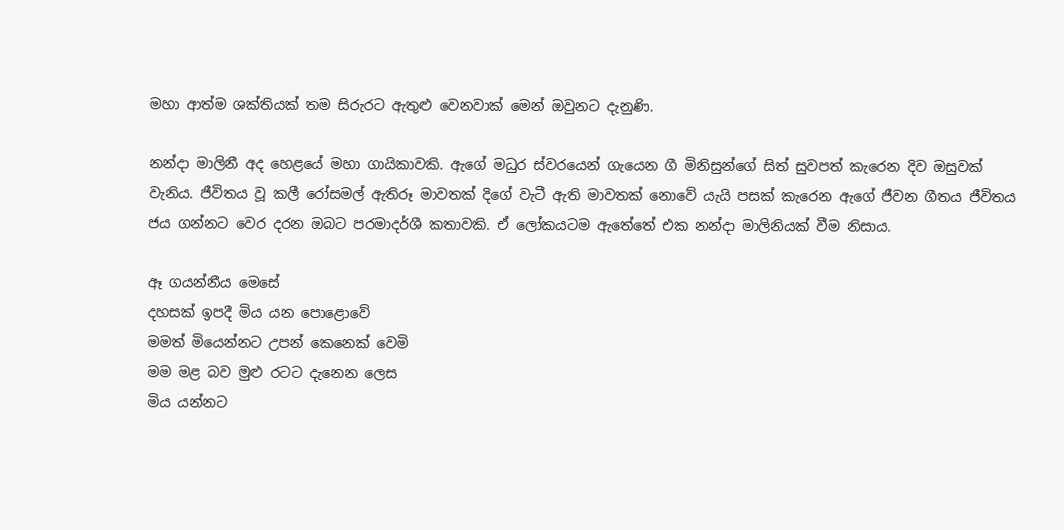මහා ආත්ම ශක්තියක් තම සිරුරට ඇතුළු වෙනවාක් මෙන් ඔවුනට දැනුණි.

නන්දා මාලිනී අද හෙළයේ මහා ගායිකාවකි. ඇගේ මධුර ස්වරයෙන් ගැයෙන ගී මිනිසුන්ගේ සිත් සුවපත් කැරෙන දිව ඔසුවක් වැනිය. ජීවිතය වූ කලී රෝසමල් ඇතිරූ මාවතක් දිගේ වැටී ඇති මාවතක් නොවේ යැයි පසක් කැරෙන ඇගේ ජීවන ගීතය ජීවිතය ජය ගන්නට වෙර දරන ඔබට පරමාදර්ශී කතාවකි. ඒ ලෝකයටම ඇතේතේ එක නන්දා මාලිනියක් වීම නිසාය.

ඈ ගයන්නීය මෙසේ
දහසක් ඉපදී මිය යන ‍පොළොවේ
මමත් මියෙන්නට උපන් කෙනෙක් වෙමි
මම මළ බව මුළු රටට දැනෙන ලෙස
මිය යන්නට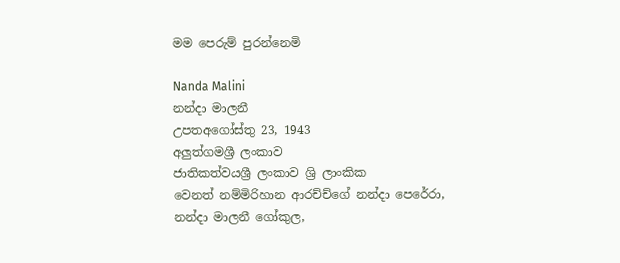මම පෙරුම් පුරන්නෙමි

Nanda Malini
නන්දා මාලනී
උපතඅගෝස්තු 23, 1943
අලුත්ගමශ්‍රී ලංකාව
ජාතිකත්වයශ්‍රී ලංකාව ශ්‍රි ලාංකික
වෙනත් නම්මිරිහාන ආරච්ච්ගේ නන්දා පෙරේරා, නන්දා මාලනී ගෝකුල,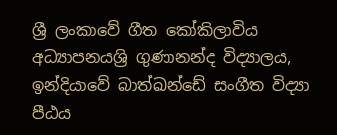ශ්‍රී ලංකාවේ ගීත කෝකිලාවිය
අධ්‍යාපනයශ්‍රි ගුණානන්ද විද්‍යාලය, ඉන්දියාවේ බාත්ඛන්ඩේ සංගීත විද්‍යා පීඨය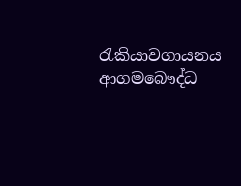රැකියාවගායනය
ආගමබෞද්ධ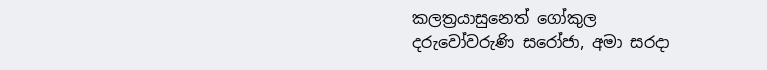කලත්‍රයාසුනෙත් ගෝකුල
දරුවෝවරුණි සරෝජා, අමා සරදා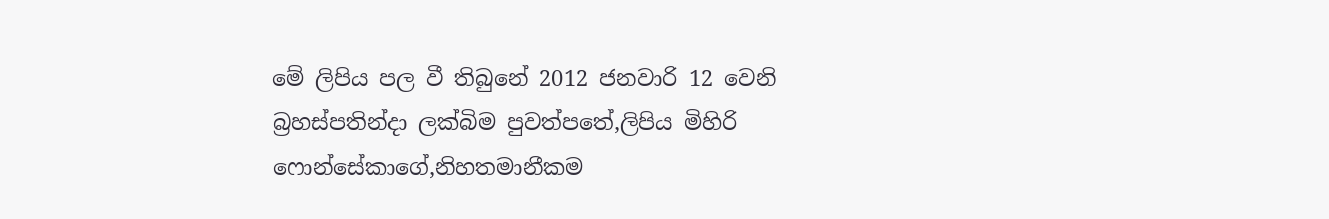මේ ලිපිය පල වී තිබුනේ 2012 ජනවාරි 12 වෙනි බ්‍රහස්පතින්දා ලක්බිම පුවත්පතේ,ලිපිය මිහිරි ෆොන්සේකාගේ,නිහතමානීකම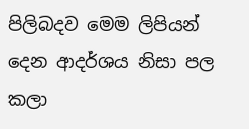පිලිබදව මෙම ලිපියන් දෙන ආදර්ශය නිසා පල කලා